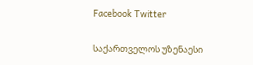Facebook Twitter

საქართველოს უზენაესი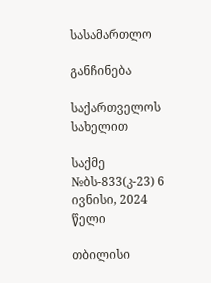სასამართლო

განჩინება

საქართველოს სახელით

საქმე №ბს-833(კ-23) 6 ივნისი, 2024 წელი

თბილისი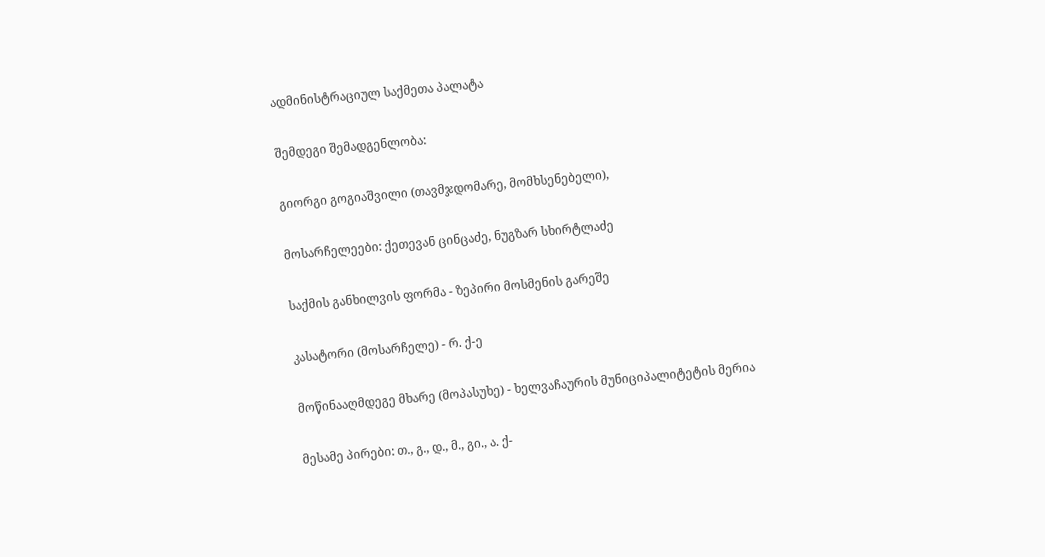ადმინისტრაციულ საქმეთა პალატა

შემდეგი შემადგენლობა:

გიორგი გოგიაშვილი (თავმჯდომარე, მომხსენებელი),

მოსარჩელეები: ქეთევან ცინცაძე, ნუგზარ სხირტლაძე

საქმის განხილვის ფორმა - ზეპირი მოსმენის გარეშე

კასატორი (მოსარჩელე) - რ. ქ-ე

მოწინააღმდეგე მხარე (მოპასუხე) - ხელვაჩაურის მუნიციპალიტეტის მერია

მესამე პირები: თ., გ., დ., მ., გი., ა. ქ-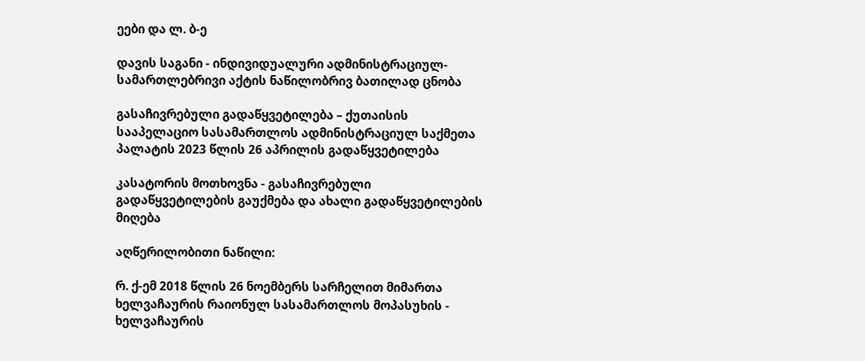ეები და ლ. ბ-ე

დავის საგანი - ინდივიდუალური ადმინისტრაციულ-სამართლებრივი აქტის ნაწილობრივ ბათილად ცნობა

გასაჩივრებული გადაწყვეტილება – ქუთაისის სააპელაციო სასამართლოს ადმინისტრაციულ საქმეთა პალატის 2023 წლის 26 აპრილის გადაწყვეტილება

კასატორის მოთხოვნა - გასაჩივრებული გადაწყვეტილების გაუქმება და ახალი გადაწყვეტილების მიღება

აღწერილობითი ნაწილი:

რ. ქ-ემ 2018 წლის 26 ნოემბერს სარჩელით მიმართა ხელვაჩაურის რაიონულ სასამართლოს მოპასუხის - ხელვაჩაურის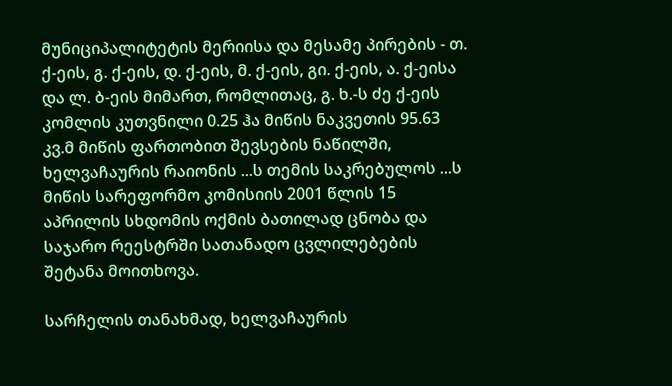მუნიციპალიტეტის მერიისა და მესამე პირების - თ. ქ-ეის, გ. ქ-ეის, დ. ქ-ეის, მ. ქ-ეის, გი. ქ-ეის, ა. ქ-ეისა და ლ. ბ-ეის მიმართ, რომლითაც, გ. ხ.-ს ძე ქ-ეის კომლის კუთვნილი 0.25 ჰა მიწის ნაკვეთის 95.63 კვ.მ მიწის ფართობით შევსების ნაწილში, ხელვაჩაურის რაიონის ...ს თემის საკრებულოს ...ს მიწის სარეფორმო კომისიის 2001 წლის 15 აპრილის სხდომის ოქმის ბათილად ცნობა და საჯარო რეესტრში სათანადო ცვლილებების შეტანა მოითხოვა.

სარჩელის თანახმად, ხელვაჩაურის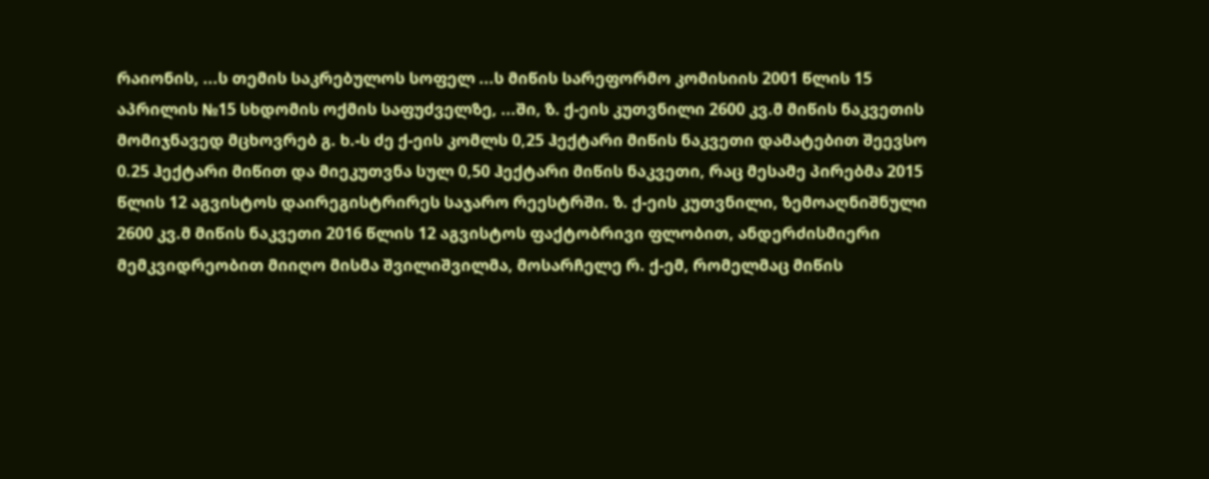რაიონის, ...ს თემის საკრებულოს სოფელ ...ს მიწის სარეფორმო კომისიის 2001 წლის 15 აპრილის №15 სხდომის ოქმის საფუძველზე, ...ში, ზ. ქ-ეის კუთვნილი 2600 კვ.მ მიწის ნაკვეთის მომიჯნავედ მცხოვრებ გ. ხ.-ს ძე ქ-ეის კომლს 0,25 ჰექტარი მიწის ნაკვეთი დამატებით შეევსო 0.25 ჰექტარი მიწით და მიეკუთვნა სულ 0,50 ჰექტარი მიწის ნაკვეთი, რაც მესამე პირებმა 2015 წლის 12 აგვისტოს დაირეგისტრირეს საჯარო რეესტრში. ზ. ქ-ეის კუთვნილი, ზემოაღნიშნული 2600 კვ.მ მიწის ნაკვეთი 2016 წლის 12 აგვისტოს ფაქტობრივი ფლობით, ანდერძისმიერი მემკვიდრეობით მიიღო მისმა შვილიშვილმა, მოსარჩელე რ. ქ-ემ, რომელმაც მიწის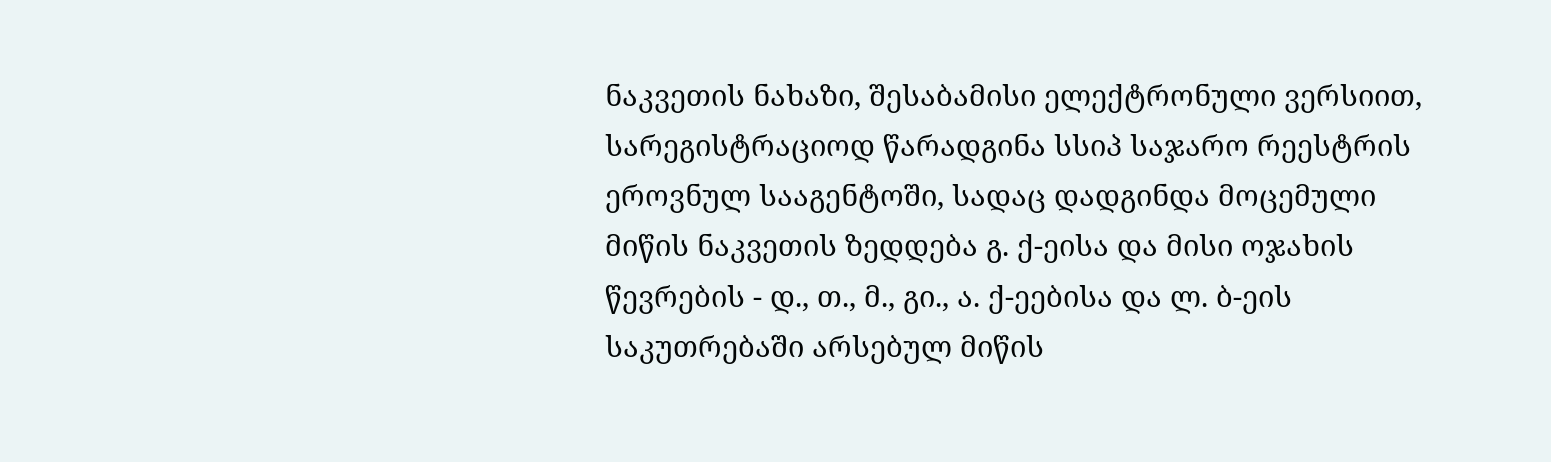ნაკვეთის ნახაზი, შესაბამისი ელექტრონული ვერსიით, სარეგისტრაციოდ წარადგინა სსიპ საჯარო რეესტრის ეროვნულ სააგენტოში, სადაც დადგინდა მოცემული მიწის ნაკვეთის ზედდება გ. ქ-ეისა და მისი ოჯახის წევრების - დ., თ., მ., გი., ა. ქ-ეებისა და ლ. ბ-ეის საკუთრებაში არსებულ მიწის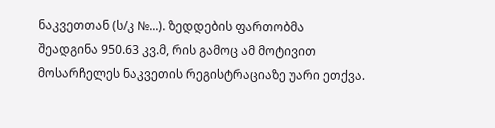ნაკვეთთან (ს/კ №...). ზედდების ფართობმა შეადგინა 950.63 კვ.მ, რის გამოც ამ მოტივით მოსარჩელეს ნაკვეთის რეგისტრაციაზე უარი ეთქვა.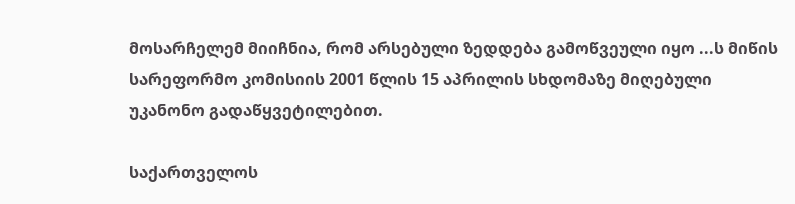მოსარჩელემ მიიჩნია, რომ არსებული ზედდება გამოწვეული იყო ...ს მიწის სარეფორმო კომისიის 2001 წლის 15 აპრილის სხდომაზე მიღებული უკანონო გადაწყვეტილებით.

საქართველოს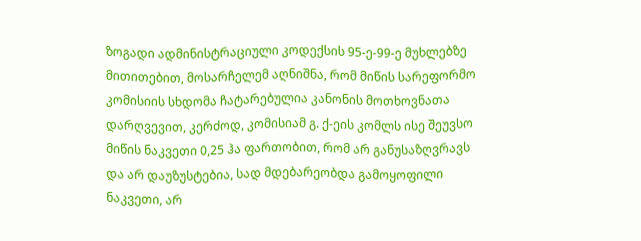ზოგადი ადმინისტრაციული კოდექსის 95-ე-99-ე მუხლებზე მითითებით, მოსარჩელემ აღნიშნა, რომ მიწის სარეფორმო კომისიის სხდომა ჩატარებულია კანონის მოთხოვნათა დარღვევით, კერძოდ, კომისიამ გ. ქ-ეის კომლს ისე შეუვსო მიწის ნაკვეთი 0,25 ჰა ფართობით, რომ არ განუსაზღვრავს და არ დაუზუსტებია, სად მდებარეობდა გამოყოფილი ნაკვეთი, არ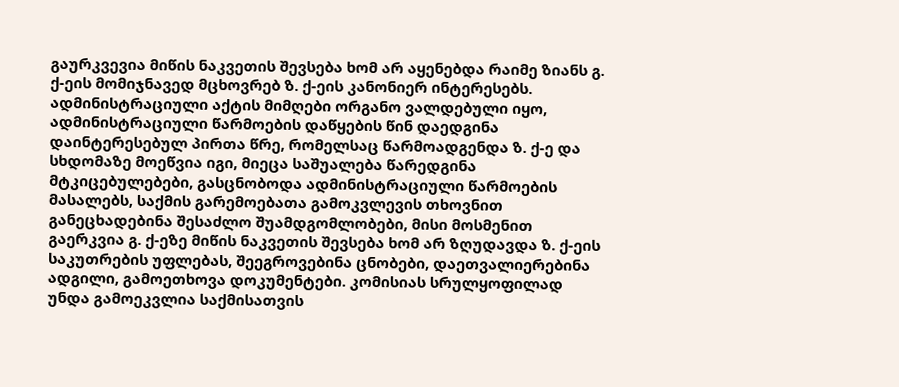გაურკვევია მიწის ნაკვეთის შევსება ხომ არ აყენებდა რაიმე ზიანს გ. ქ-ეის მომიჯნავედ მცხოვრებ ზ. ქ-ეის კანონიერ ინტერესებს. ადმინისტრაციული აქტის მიმღები ორგანო ვალდებული იყო, ადმინისტრაციული წარმოების დაწყების წინ დაედგინა დაინტერესებულ პირთა წრე, რომელსაც წარმოადგენდა ზ. ქ-ე და სხდომაზე მოეწვია იგი, მიეცა საშუალება წარედგინა მტკიცებულებები, გასცნობოდა ადმინისტრაციული წარმოების მასალებს, საქმის გარემოებათა გამოკვლევის თხოვნით განეცხადებინა შესაძლო შუამდგომლობები, მისი მოსმენით გაერკვია გ. ქ-ეზე მიწის ნაკვეთის შევსება ხომ არ ზღუდავდა ზ. ქ-ეის საკუთრების უფლებას, შეეგროვებინა ცნობები, დაეთვალიერებინა ადგილი, გამოეთხოვა დოკუმენტები. კომისიას სრულყოფილად უნდა გამოეკვლია საქმისათვის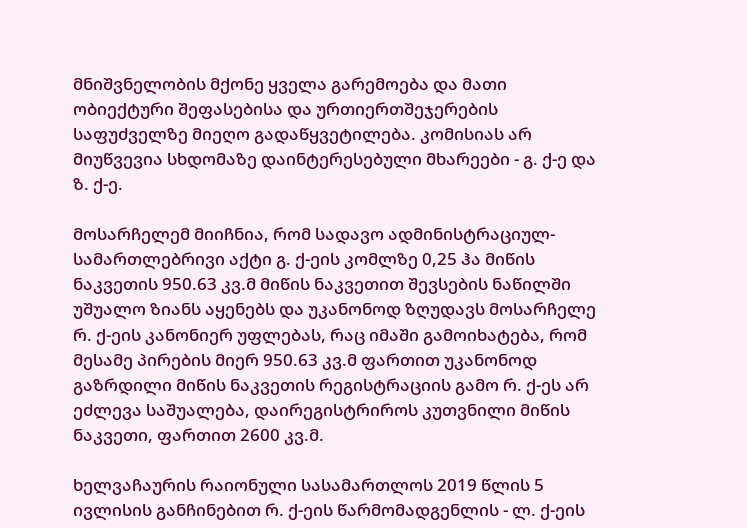მნიშვნელობის მქონე ყველა გარემოება და მათი ობიექტური შეფასებისა და ურთიერთშეჯერების საფუძველზე მიეღო გადაწყვეტილება. კომისიას არ მიუწვევია სხდომაზე დაინტერესებული მხარეები - გ. ქ-ე და ზ. ქ-ე.

მოსარჩელემ მიიჩნია, რომ სადავო ადმინისტრაციულ-სამართლებრივი აქტი გ. ქ-ეის კომლზე 0,25 ჰა მიწის ნაკვეთის 950.63 კვ.მ მიწის ნაკვეთით შევსების ნაწილში უშუალო ზიანს აყენებს და უკანონოდ ზღუდავს მოსარჩელე რ. ქ-ეის კანონიერ უფლებას, რაც იმაში გამოიხატება, რომ მესამე პირების მიერ 950.63 კვ.მ ფართით უკანონოდ გაზრდილი მიწის ნაკვეთის რეგისტრაციის გამო რ. ქ-ეს არ ეძლევა საშუალება, დაირეგისტრიროს კუთვნილი მიწის ნაკვეთი, ფართით 2600 კვ.მ.

ხელვაჩაურის რაიონული სასამართლოს 2019 წლის 5 ივლისის განჩინებით რ. ქ-ეის წარმომადგენლის - ლ. ქ-ეის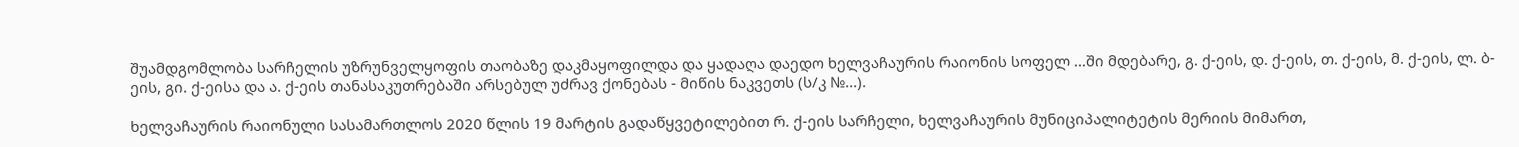შუამდგომლობა სარჩელის უზრუნველყოფის თაობაზე დაკმაყოფილდა და ყადაღა დაედო ხელვაჩაურის რაიონის სოფელ ...ში მდებარე, გ. ქ-ეის, დ. ქ-ეის, თ. ქ-ეის, მ. ქ-ეის, ლ. ბ-ეის, გი. ქ-ეისა და ა. ქ-ეის თანასაკუთრებაში არსებულ უძრავ ქონებას - მიწის ნაკვეთს (ს/კ №...).

ხელვაჩაურის რაიონული სასამართლოს 2020 წლის 19 მარტის გადაწყვეტილებით რ. ქ-ეის სარჩელი, ხელვაჩაურის მუნიციპალიტეტის მერიის მიმართ,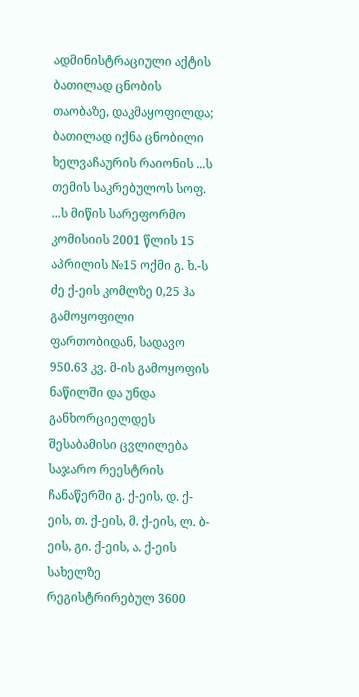ადმინისტრაციული აქტის ბათილად ცნობის თაობაზე, დაკმაყოფილდა; ბათილად იქნა ცნობილი ხელვაჩაურის რაიონის ...ს თემის საკრებულოს სოფ. ...ს მიწის სარეფორმო კომისიის 2001 წლის 15 აპრილის №15 ოქმი გ. ხ.-ს ძე ქ-ეის კომლზე 0,25 ჰა გამოყოფილი ფართობიდან, სადავო 950.63 კვ. მ-ის გამოყოფის ნაწილში და უნდა განხორციელდეს შესაბამისი ცვლილება საჯარო რეესტრის ჩანაწერში გ. ქ-ეის, დ. ქ-ეის, თ. ქ-ეის, მ. ქ-ეის, ლ. ბ-ეის, გი. ქ-ეის, ა. ქ-ეის სახელზე რეგისტრირებულ 3600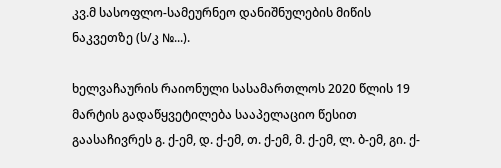კვ.მ სასოფლო-სამეურნეო დანიშნულების მიწის ნაკვეთზე (ს/კ №...).

ხელვაჩაურის რაიონული სასამართლოს 2020 წლის 19 მარტის გადაწყვეტილება სააპელაციო წესით გაასაჩივრეს გ. ქ-ემ, დ. ქ-ემ, თ. ქ-ემ, მ. ქ-ემ, ლ. ბ-ემ, გი. ქ-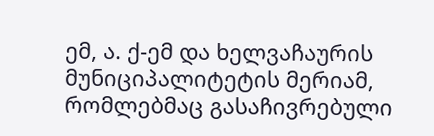ემ, ა. ქ-ემ და ხელვაჩაურის მუნიციპალიტეტის მერიამ, რომლებმაც გასაჩივრებული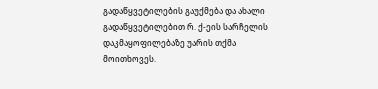გადაწყვეტილების გაუქმება და ახალი გადაწყვეტილებით რ. ქ-ეის სარჩელის დაკმაყოფილებაზე უარის თქმა მოითხოვეს.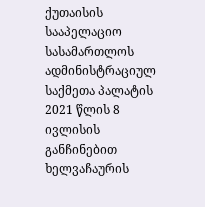ქუთაისის სააპელაციო სასამართლოს ადმინისტრაციულ საქმეთა პალატის 2021 წლის 8 ივლისის განჩინებით ხელვაჩაურის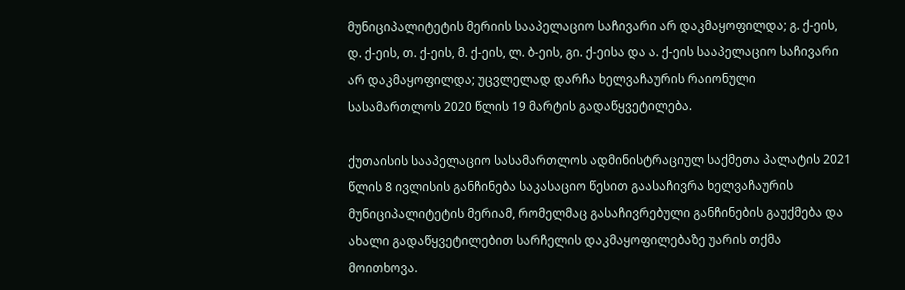მუნიციპალიტეტის მერიის სააპელაციო საჩივარი არ დაკმაყოფილდა; გ. ქ-ეის, დ. ქ-ეის, თ. ქ-ეის, მ. ქ-ეის, ლ. ბ-ეის, გი. ქ-ეისა და ა. ქ-ეის სააპელაციო საჩივარი არ დაკმაყოფილდა; უცვლელად დარჩა ხელვაჩაურის რაიონული სასამართლოს 2020 წლის 19 მარტის გადაწყვეტილება.

ქუთაისის სააპელაციო სასამართლოს ადმინისტრაციულ საქმეთა პალატის 2021 წლის 8 ივლისის განჩინება საკასაციო წესით გაასაჩივრა ხელვაჩაურის მუნიციპალიტეტის მერიამ, რომელმაც გასაჩივრებული განჩინების გაუქმება და ახალი გადაწყვეტილებით სარჩელის დაკმაყოფილებაზე უარის თქმა მოითხოვა.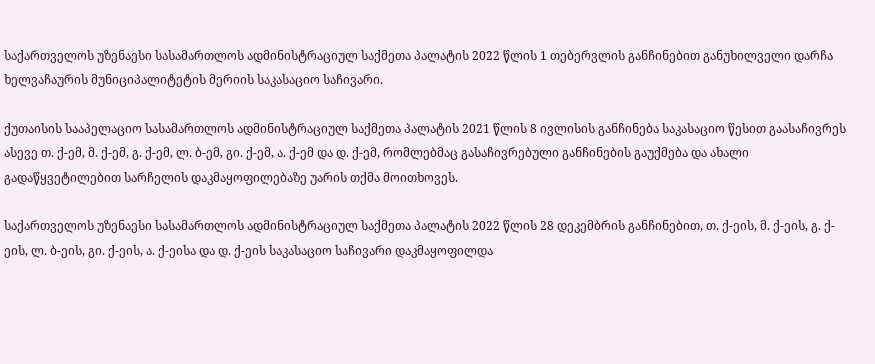საქართველოს უზენაესი სასამართლოს ადმინისტრაციულ საქმეთა პალატის 2022 წლის 1 თებერვლის განჩინებით განუხილველი დარჩა ხელვაჩაურის მუნიციპალიტეტის მერიის საკასაციო საჩივარი.

ქუთაისის სააპელაციო სასამართლოს ადმინისტრაციულ საქმეთა პალატის 2021 წლის 8 ივლისის განჩინება საკასაციო წესით გაასაჩივრეს ასევე თ. ქ-ემ, მ. ქ-ემ, გ. ქ-ემ, ლ. ბ-ემ, გი. ქ-ემ, ა. ქ-ემ და დ. ქ-ემ, რომლებმაც გასაჩივრებული განჩინების გაუქმება და ახალი გადაწყვეტილებით სარჩელის დაკმაყოფილებაზე უარის თქმა მოითხოვეს.

საქართველოს უზენაესი სასამართლოს ადმინისტრაციულ საქმეთა პალატის 2022 წლის 28 დეკემბრის განჩინებით, თ. ქ-ეის, მ. ქ-ეის, გ. ქ-ეის, ლ. ბ-ეის, გი. ქ-ეის, ა. ქ-ეისა და დ. ქ-ეის საკასაციო საჩივარი დაკმაყოფილდა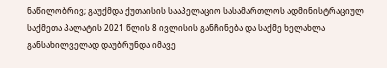ნაწილობრივ; გაუქმდა ქუთაისის სააპელაციო სასამართლოს ადმინისტრაციულ საქმეთა პალატის 2021 წლის 8 ივლისის განჩინება და საქმე ხელახლა განსახილველად დაუბრუნდა იმავე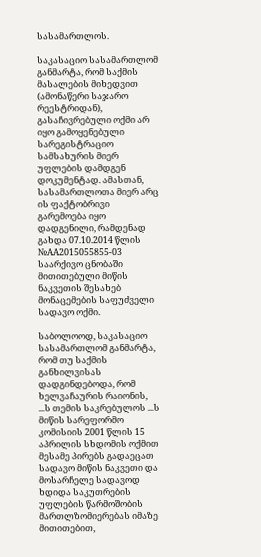სასამართლოს.

საკასაციო სასამართლომ განმარტა, რომ საქმის მასალების მიხედვით (ამონაწერი საჯარო რეესტრიდან), გასაჩივრებული ოქმი არ იყო გამოყენებული სარეგისტრაციო სამსახურის მიერ უფლების დამდგენ დოკუმენტად. ამასთან, სასამართლოთა მიერ არც ის ფაქტობრივი გარემოება იყო დადგენილი, რამდენად გახდა 07.10.2014 წლის №AA2015055855-03 საარქივო ცნობაში მითითებული მიწის ნაკვეთის შესახებ მონაცემების საფუძველი სადავო ოქმი.

საბოლოოდ, საკასაციო სასამართლომ განმარტა, რომ თუ საქმის განხილვისას დადგინდებოდა, რომ ხელვაჩაურის რაიონის, ...ს თემის საკრებულოს ...ს მიწის სარეფორმო კომისიის 2001 წლის 15 აპრილის სხდომის ოქმით მესამე პირებს გადაეცათ სადავო მიწის ნაკვეთი და მოსარჩელე სადავოდ ხდიდა საკუთრების უფლების წარმოშობის მართლზომიერებას იმაზე მითითებით,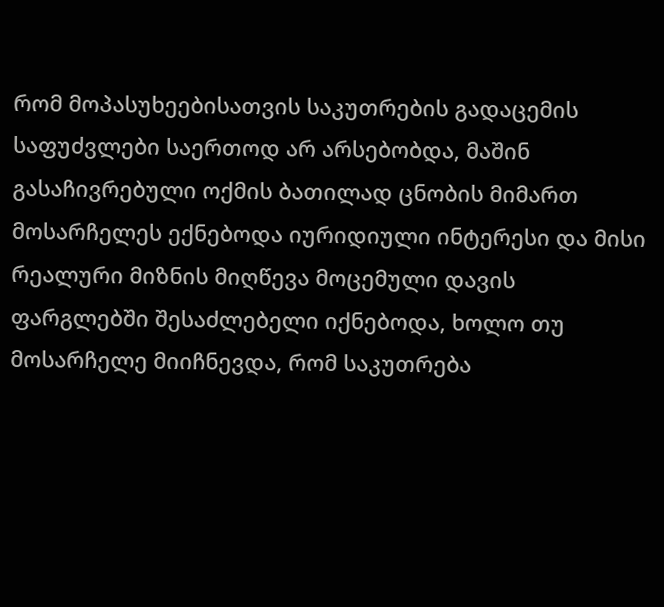რომ მოპასუხეებისათვის საკუთრების გადაცემის საფუძვლები საერთოდ არ არსებობდა, მაშინ გასაჩივრებული ოქმის ბათილად ცნობის მიმართ მოსარჩელეს ექნებოდა იურიდიული ინტერესი და მისი რეალური მიზნის მიღწევა მოცემული დავის ფარგლებში შესაძლებელი იქნებოდა, ხოლო თუ მოსარჩელე მიიჩნევდა, რომ საკუთრება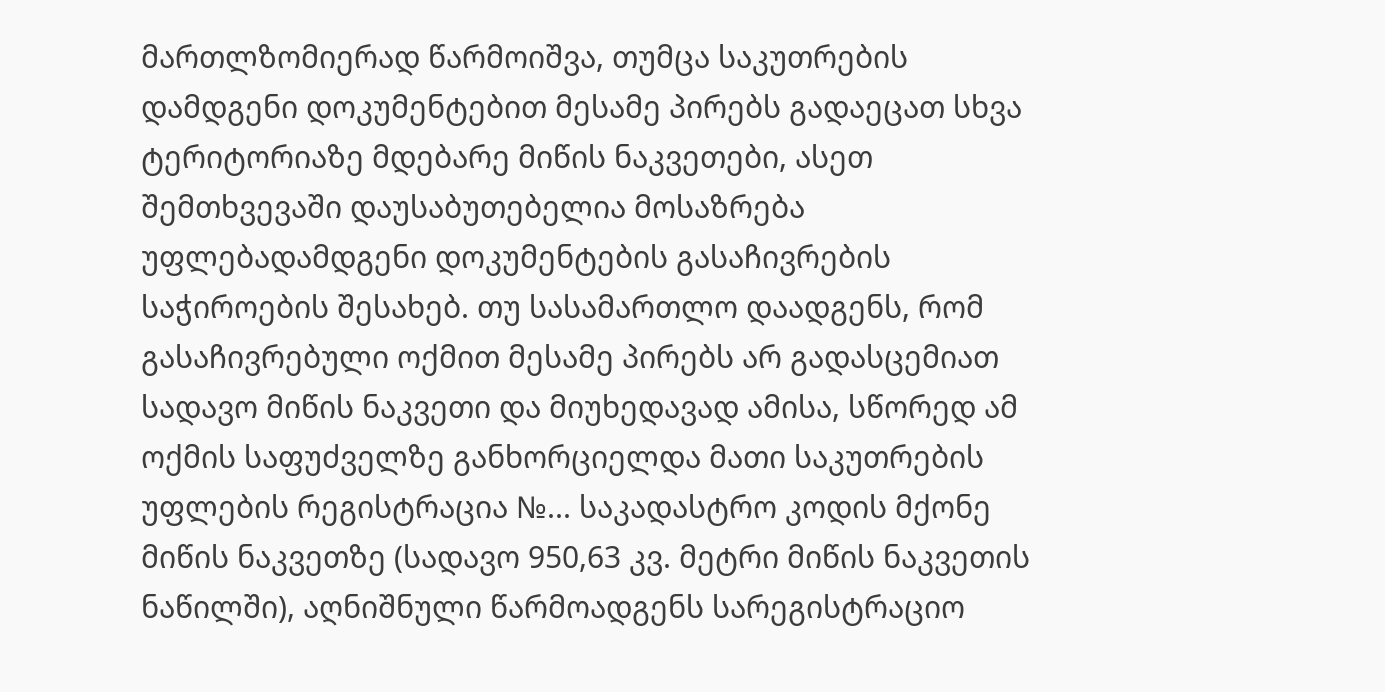მართლზომიერად წარმოიშვა, თუმცა საკუთრების დამდგენი დოკუმენტებით მესამე პირებს გადაეცათ სხვა ტერიტორიაზე მდებარე მიწის ნაკვეთები, ასეთ შემთხვევაში დაუსაბუთებელია მოსაზრება უფლებადამდგენი დოკუმენტების გასაჩივრების საჭიროების შესახებ. თუ სასამართლო დაადგენს, რომ გასაჩივრებული ოქმით მესამე პირებს არ გადასცემიათ სადავო მიწის ნაკვეთი და მიუხედავად ამისა, სწორედ ამ ოქმის საფუძველზე განხორციელდა მათი საკუთრების უფლების რეგისტრაცია №... საკადასტრო კოდის მქონე მიწის ნაკვეთზე (სადავო 950,63 კვ. მეტრი მიწის ნაკვეთის ნაწილში), აღნიშნული წარმოადგენს სარეგისტრაციო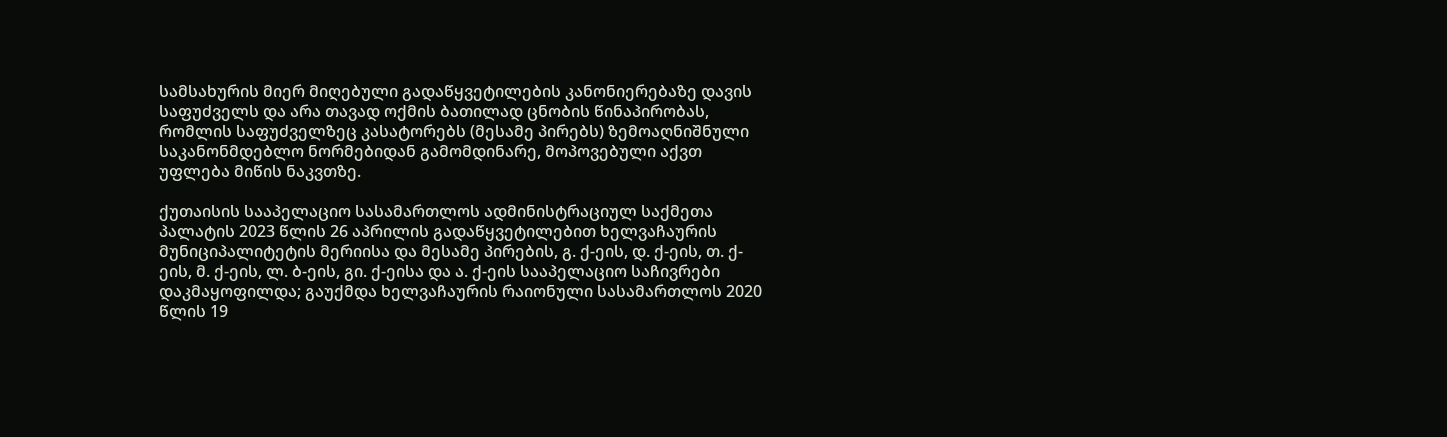სამსახურის მიერ მიღებული გადაწყვეტილების კანონიერებაზე დავის საფუძველს და არა თავად ოქმის ბათილად ცნობის წინაპირობას, რომლის საფუძველზეც კასატორებს (მესამე პირებს) ზემოაღნიშნული საკანონმდებლო ნორმებიდან გამომდინარე, მოპოვებული აქვთ უფლება მიწის ნაკვთზე.

ქუთაისის სააპელაციო სასამართლოს ადმინისტრაციულ საქმეთა პალატის 2023 წლის 26 აპრილის გადაწყვეტილებით ხელვაჩაურის მუნიციპალიტეტის მერიისა და მესამე პირების, გ. ქ-ეის, დ. ქ-ეის, თ. ქ-ეის, მ. ქ-ეის, ლ. ბ-ეის, გი. ქ-ეისა და ა. ქ-ეის სააპელაციო საჩივრები დაკმაყოფილდა; გაუქმდა ხელვაჩაურის რაიონული სასამართლოს 2020 წლის 19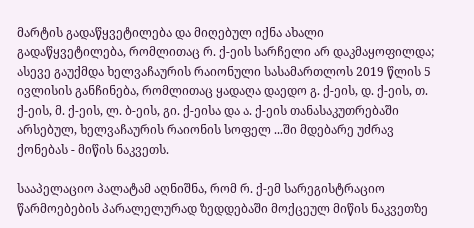მარტის გადაწყვეტილება და მიღებულ იქნა ახალი გადაწყვეტილება, რომლითაც რ. ქ-ეის სარჩელი არ დაკმაყოფილდა; ასევე გაუქმდა ხელვაჩაურის რაიონული სასამართლოს 2019 წლის 5 ივლისის განჩინება, რომლითაც ყადაღა დაედო გ. ქ-ეის, დ. ქ-ეის, თ. ქ-ეის, მ. ქ-ეის, ლ. ბ-ეის, გი. ქ-ეისა და ა. ქ-ეის თანასაკუთრებაში არსებულ, ხელვაჩაურის რაიონის სოფელ ...ში მდებარე უძრავ ქონებას - მიწის ნაკვეთს.

სააპელაციო პალატამ აღნიშნა, რომ რ. ქ-ემ სარეგისტრაციო წარმოებების პარალელურად ზედდებაში მოქცეულ მიწის ნაკვეთზე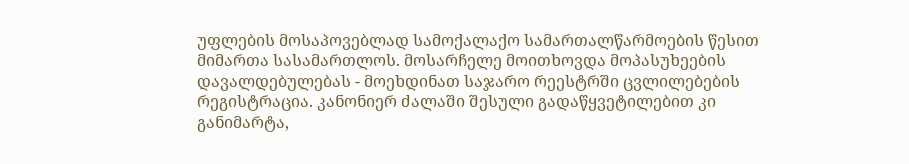უფლების მოსაპოვებლად სამოქალაქო სამართალწარმოების წესით მიმართა სასამართლოს. მოსარჩელე მოითხოვდა მოპასუხეების დავალდებულებას - მოეხდინათ საჯარო რეესტრში ცვლილებების რეგისტრაცია. კანონიერ ძალაში შესული გადაწყვეტილებით კი განიმარტა,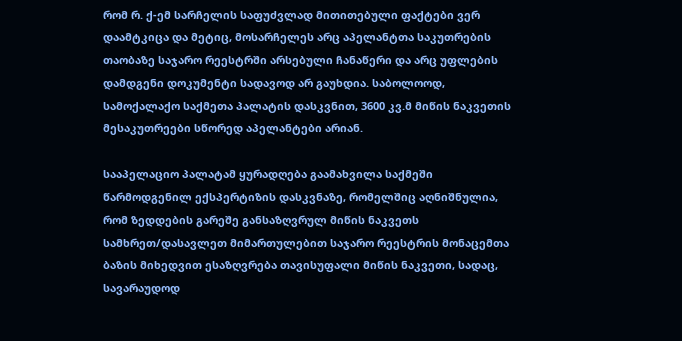რომ რ. ქ-ემ სარჩელის საფუძვლად მითითებული ფაქტები ვერ დაამტკიცა და მეტიც, მოსარჩელეს არც აპელანტთა საკუთრების თაობაზე საჯარო რეესტრში არსებული ჩანაწერი და არც უფლების დამდგენი დოკუმენტი სადავოდ არ გაუხდია. საბოლოოდ, სამოქალაქო საქმეთა პალატის დასკვნით, 3600 კვ.მ მიწის ნაკვეთის მესაკუთრეები სწორედ აპელანტები არიან.

სააპელაციო პალატამ ყურადღება გაამახვილა საქმეში წარმოდგენილ ექსპერტიზის დასკვნაზე, რომელშიც აღნიშნულია, რომ ზედდების გარეშე განსაზღვრულ მიწის ნაკვეთს სამხრეთ/დასავლეთ მიმართულებით საჯარო რეესტრის მონაცემთა ბაზის მიხედვით ესაზღვრება თავისუფალი მიწის ნაკვეთი, სადაც, სავარაუდოდ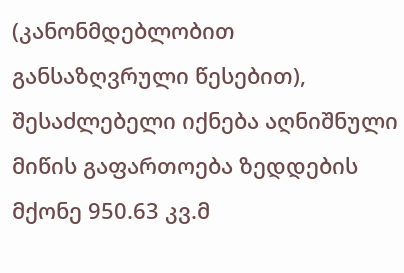(კანონმდებლობით განსაზღვრული წესებით), შესაძლებელი იქნება აღნიშნული მიწის გაფართოება ზედდების მქონე 950.63 კვ.მ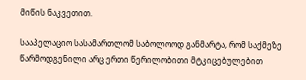მიწის ნაკვეთით.

სააპელაციო სასამართლომ საბოლოოდ განმარტა, რომ საქმეზე წარმოდგენილი არც ერთი წერილობითი მტკიცებულებით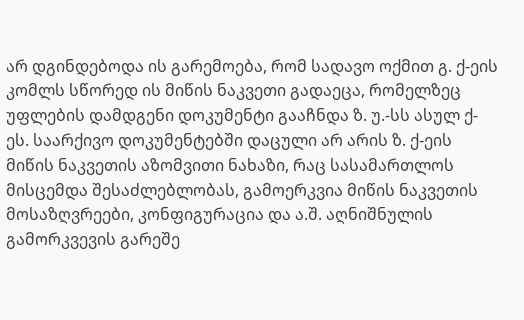არ დგინდებოდა ის გარემოება, რომ სადავო ოქმით გ. ქ-ეის კომლს სწორედ ის მიწის ნაკვეთი გადაეცა, რომელზეც უფლების დამდგენი დოკუმენტი გააჩნდა ზ. უ.-სს ასულ ქ-ეს. საარქივო დოკუმენტებში დაცული არ არის ზ. ქ-ეის მიწის ნაკვეთის აზომვითი ნახაზი, რაც სასამართლოს მისცემდა შესაძლებლობას, გამოერკვია მიწის ნაკვეთის მოსაზღვრეები, კონფიგურაცია და ა.შ. აღნიშნულის გამორკვევის გარეშე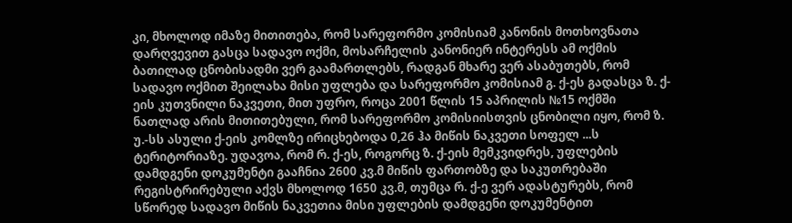კი, მხოლოდ იმაზე მითითება, რომ სარეფორმო კომისიამ კანონის მოთხოვნათა დარღვევით გასცა სადავო ოქმი, მოსარჩელის კანონიერ ინტერესს ამ ოქმის ბათილად ცნობისადმი ვერ გაამართლებს, რადგან მხარე ვერ ასაბუთებს, რომ სადავო ოქმით შეილახა მისი უფლება და სარეფორმო კომისიამ გ. ქ-ეს გადასცა ზ. ქ-ეის კუთვნილი ნაკვეთი, მით უფრო, როცა 2001 წლის 15 აპრილის №15 ოქმში ნათლად არის მითითებული, რომ სარეფორმო კომისიისთვის ცნობილი იყო, რომ ზ. უ.-სს ასული ქ-ეის კომლზე ირიცხებოდა 0,26 ჰა მიწის ნაკვეთი სოფელ ...ს ტერიტორიაზე. უდავოა, რომ რ. ქ-ეს, როგორც ზ. ქ-ეის მემკვიდრეს, უფლების დამდგენი დოკუმენტი გააჩნია 2600 კვ.მ მიწის ფართობზე და საკუთრებაში რეგისტრირებული აქვს მხოლოდ 1650 კვ.მ, თუმცა რ. ქ-ე ვერ ადასტურებს, რომ სწორედ სადავო მიწის ნაკვეთია მისი უფლების დამდგენი დოკუმენტით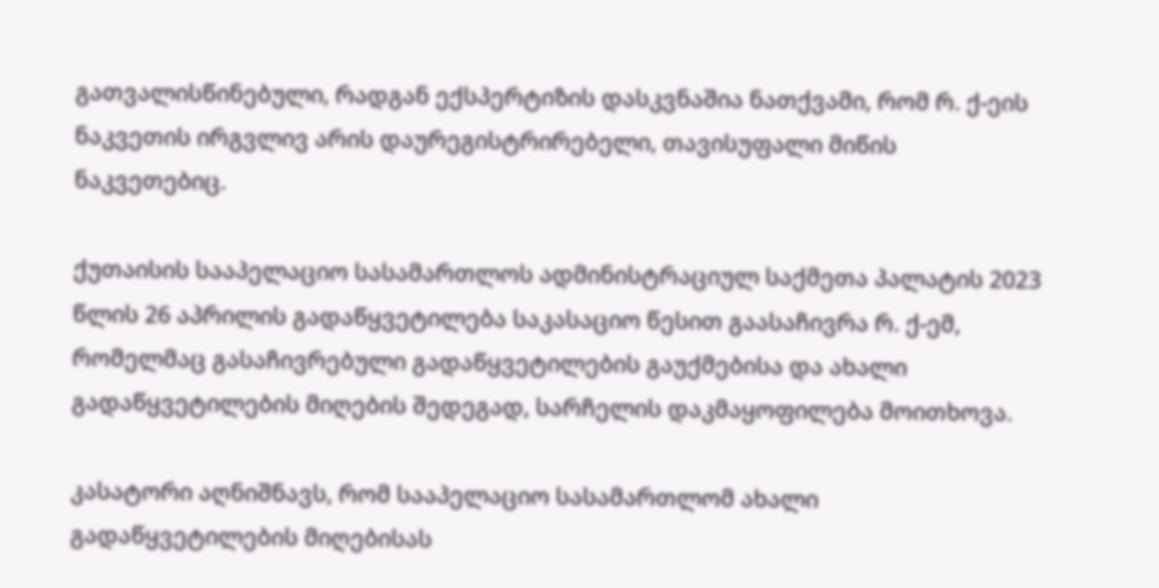გათვალისწინებული, რადგან ექსპერტიზის დასკვნაშია ნათქვამი, რომ რ. ქ-ეის ნაკვეთის ირგვლივ არის დაურეგისტრირებელი, თავისუფალი მიწის ნაკვეთებიც.

ქუთაისის სააპელაციო სასამართლოს ადმინისტრაციულ საქმეთა პალატის 2023 წლის 26 აპრილის გადაწყვეტილება საკასაციო წესით გაასაჩივრა რ. ქ-ემ, რომელმაც გასაჩივრებული გადაწყვეტილების გაუქმებისა და ახალი გადაწყვეტილების მიღების შედეგად, სარჩელის დაკმაყოფილება მოითხოვა.

კასატორი აღნიშნავს, რომ სააპელაციო სასამართლომ ახალი გადაწყვეტილების მიღებისას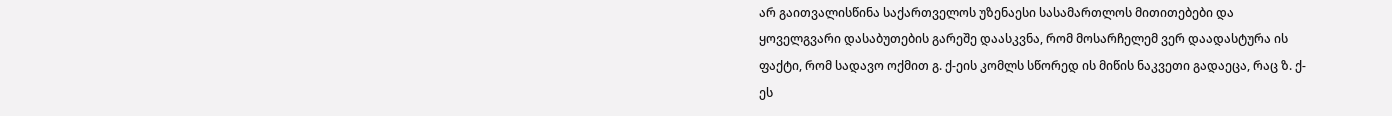არ გაითვალისწინა საქართველოს უზენაესი სასამართლოს მითითებები და ყოველგვარი დასაბუთების გარეშე დაასკვნა, რომ მოსარჩელემ ვერ დაადასტურა ის ფაქტი, რომ სადავო ოქმით გ. ქ-ეის კომლს სწორედ ის მიწის ნაკვეთი გადაეცა, რაც ზ. ქ-ეს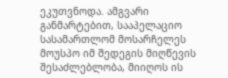ეკუთვნოდა. ამგვარი განმარტებით, სააპელაციო სასამართლომ მოსარჩელეს მოუსპო იმ შედეგის მიღწევის შესაძლებლობა, მიიღოს ის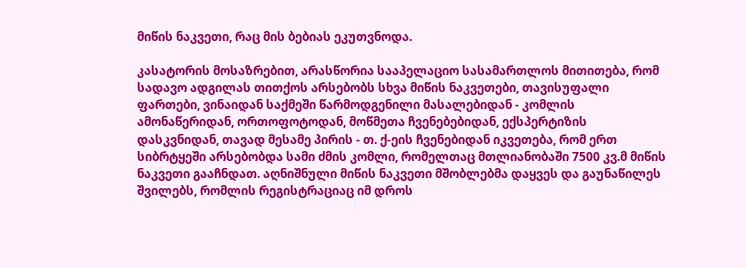მიწის ნაკვეთი, რაც მის ბებიას ეკუთვნოდა.

კასატორის მოსაზრებით, არასწორია სააპელაციო სასამართლოს მითითება, რომ სადავო ადგილას თითქოს არსებობს სხვა მიწის ნაკვეთები, თავისუფალი ფართები, ვინაიდან საქმეში წარმოდგენილი მასალებიდან - კომლის ამონაწერიდან, ორთოფოტოდან, მოწმეთა ჩვენებებიდან, ექსპერტიზის დასკვნიდან, თავად მესამე პირის - თ. ქ-ეის ჩვენებიდან იკვეთება, რომ ერთ სიბრტყეში არსებობდა სამი ძმის კომლი, რომელთაც მთლიანობაში 7500 კვ.მ მიწის ნაკვეთი გააჩნდათ. აღნიშნული მიწის ნაკვეთი მშობლებმა დაყვეს და გაუნაწილეს შვილებს, რომლის რეგისტრაციაც იმ დროს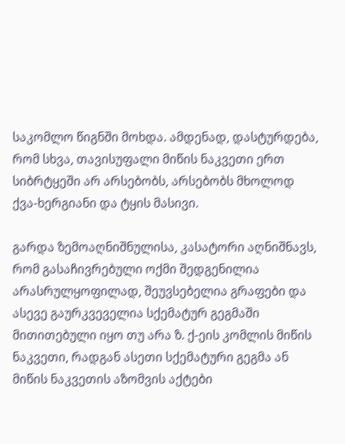საკომლო წიგნში მოხდა. ამდენად, დასტურდება, რომ სხვა, თავისუფალი მიწის ნაკვეთი ერთ სიბრტყეში არ არსებობს, არსებობს მხოლოდ ქვა-ხერგიანი და ტყის მასივი.

გარდა ზემოაღნიშნულისა, კასატორი აღნიშნავს, რომ გასაჩივრებული ოქმი შედგენილია არასრულყოფილად, შეუვსებელია გრაფები და ასევე გაურკვეველია სქემატურ გეგმაში მითითებული იყო თუ არა ზ. ქ-ეის კომლის მიწის ნაკვეთი, რადგან ასეთი სქემატური გეგმა ან მიწის ნაკვეთის აზომვის აქტები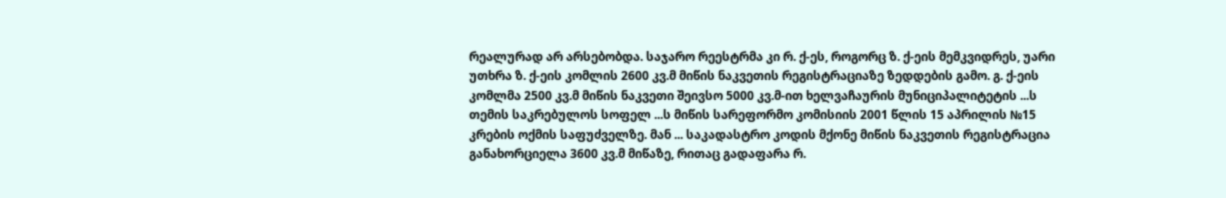რეალურად არ არსებობდა. საჯარო რეესტრმა კი რ. ქ-ეს, როგორც ზ. ქ-ეის მემკვიდრეს, უარი უთხრა ზ. ქ-ეის კომლის 2600 კვ.მ მიწის ნაკვეთის რეგისტრაციაზე ზედდების გამო. გ. ქ-ეის კომლმა 2500 კვ.მ მიწის ნაკვეთი შეივსო 5000 კვ.მ-ით ხელვაჩაურის მუნიციპალიტეტის ...ს თემის საკრებულოს სოფელ ...ს მიწის სარეფორმო კომისიის 2001 წლის 15 აპრილის №15 კრების ოქმის საფუძველზე. მან ... საკადასტრო კოდის მქონე მიწის ნაკვეთის რეგისტრაცია განახორციელა 3600 კვ.მ მიწაზე, რითაც გადაფარა რ.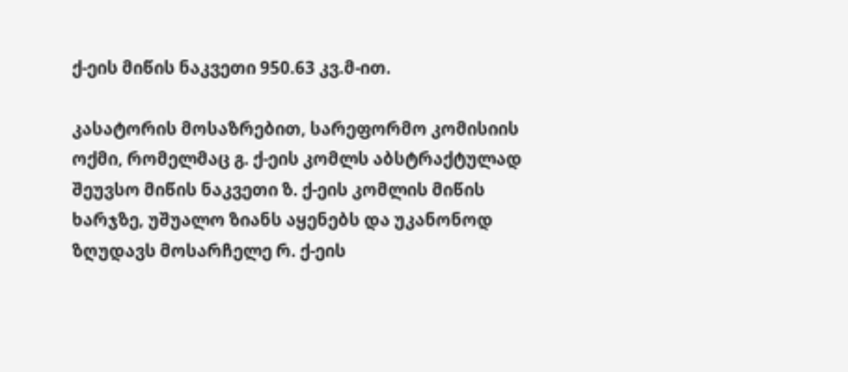ქ-ეის მიწის ნაკვეთი 950.63 კვ.მ-ით.

კასატორის მოსაზრებით, სარეფორმო კომისიის ოქმი, რომელმაც გ. ქ-ეის კომლს აბსტრაქტულად შეუვსო მიწის ნაკვეთი ზ. ქ-ეის კომლის მიწის ხარჯზე, უშუალო ზიანს აყენებს და უკანონოდ ზღუდავს მოსარჩელე რ. ქ-ეის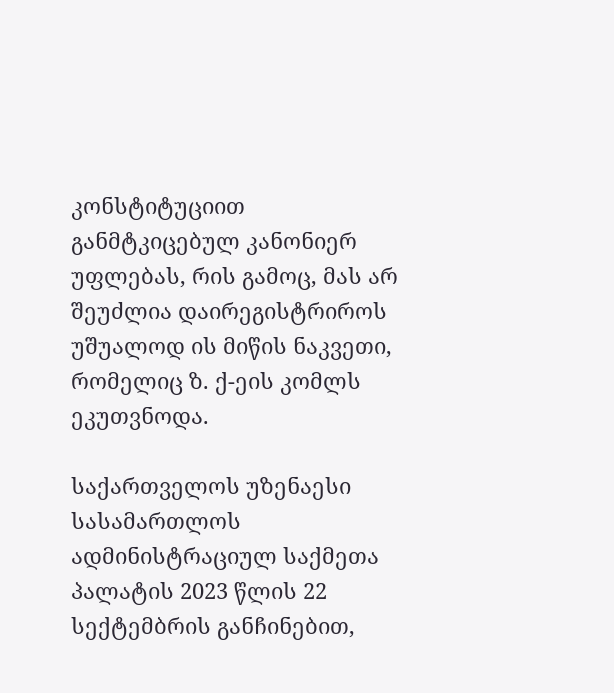კონსტიტუციით განმტკიცებულ კანონიერ უფლებას, რის გამოც, მას არ შეუძლია დაირეგისტრიროს უშუალოდ ის მიწის ნაკვეთი, რომელიც ზ. ქ-ეის კომლს ეკუთვნოდა.

საქართველოს უზენაესი სასამართლოს ადმინისტრაციულ საქმეთა პალატის 2023 წლის 22 სექტემბრის განჩინებით,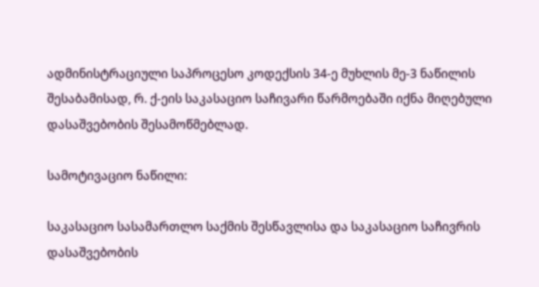ადმინისტრაციული საპროცესო კოდექსის 34-ე მუხლის მე-3 ნაწილის შესაბამისად, რ. ქ-ეის საკასაციო საჩივარი წარმოებაში იქნა მიღებული დასაშვებობის შესამოწმებლად.

სამოტივაციო ნაწილი:

საკასაციო სასამართლო საქმის შესწავლისა და საკასაციო საჩივრის დასაშვებობის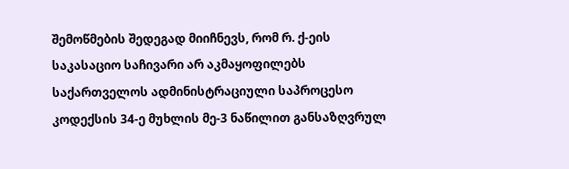შემოწმების შედეგად მიიჩნევს, რომ რ. ქ-ეის საკასაციო საჩივარი არ აკმაყოფილებს საქართველოს ადმინისტრაციული საპროცესო კოდექსის 34-ე მუხლის მე-3 ნაწილით განსაზღვრულ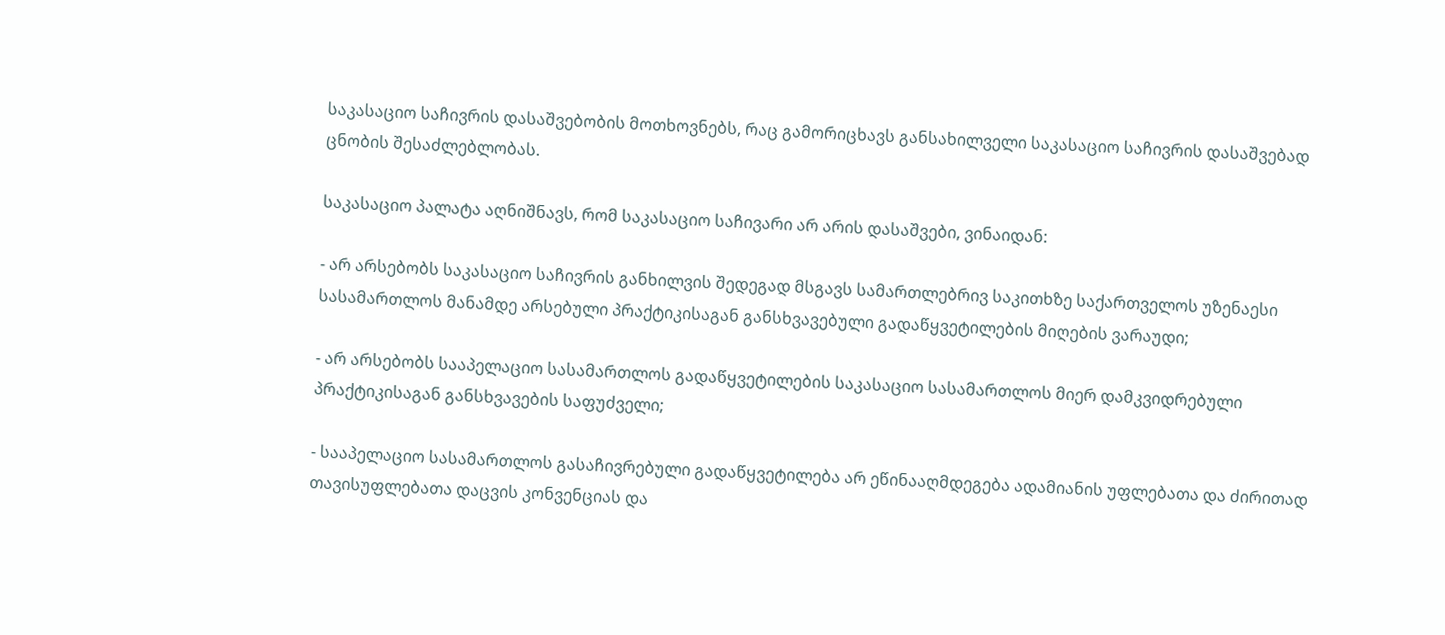საკასაციო საჩივრის დასაშვებობის მოთხოვნებს, რაც გამორიცხავს განსახილველი საკასაციო საჩივრის დასაშვებად ცნობის შესაძლებლობას.

საკასაციო პალატა აღნიშნავს, რომ საკასაციო საჩივარი არ არის დასაშვები, ვინაიდან:

- არ არსებობს საკასაციო საჩივრის განხილვის შედეგად მსგავს სამართლებრივ საკითხზე საქართველოს უზენაესი სასამართლოს მანამდე არსებული პრაქტიკისაგან განსხვავებული გადაწყვეტილების მიღების ვარაუდი;

- არ არსებობს სააპელაციო სასამართლოს გადაწყვეტილების საკასაციო სასამართლოს მიერ დამკვიდრებული პრაქტიკისაგან განსხვავების საფუძველი;

- სააპელაციო სასამართლოს გასაჩივრებული გადაწყვეტილება არ ეწინააღმდეგება ადამიანის უფლებათა და ძირითად თავისუფლებათა დაცვის კონვენციას და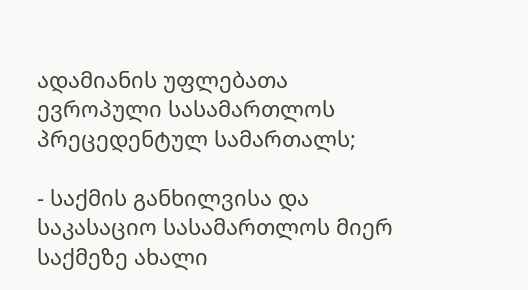ადამიანის უფლებათა ევროპული სასამართლოს პრეცედენტულ სამართალს;

- საქმის განხილვისა და საკასაციო სასამართლოს მიერ საქმეზე ახალი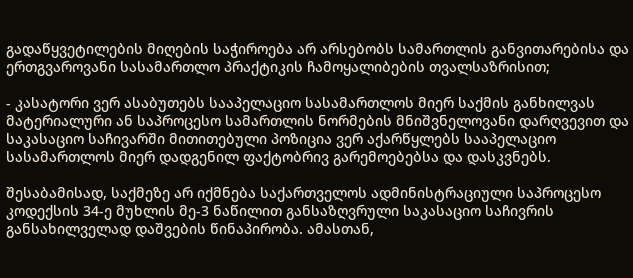გადაწყვეტილების მიღების საჭიროება არ არსებობს სამართლის განვითარებისა და ერთგვაროვანი სასამართლო პრაქტიკის ჩამოყალიბების თვალსაზრისით;

- კასატორი ვერ ასაბუთებს სააპელაციო სასამართლოს მიერ საქმის განხილვას მატერიალური ან საპროცესო სამართლის ნორმების მნიშვნელოვანი დარღვევით და საკასაციო საჩივარში მითითებული პოზიცია ვერ აქარწყლებს სააპელაციო სასამართლოს მიერ დადგენილ ფაქტობრივ გარემოებებსა და დასკვნებს.

შესაბამისად, საქმეზე არ იქმნება საქართველოს ადმინისტრაციული საპროცესო კოდექსის 34-ე მუხლის მე-3 ნაწილით განსაზღვრული საკასაციო საჩივრის განსახილველად დაშვების წინაპირობა. ამასთან,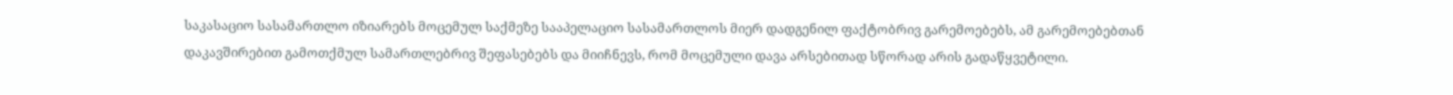საკასაციო სასამართლო იზიარებს მოცემულ საქმეზე სააპელაციო სასამართლოს მიერ დადგენილ ფაქტობრივ გარემოებებს, ამ გარემოებებთან დაკავშირებით გამოთქმულ სამართლებრივ შეფასებებს და მიიჩნევს, რომ მოცემული დავა არსებითად სწორად არის გადაწყვეტილი.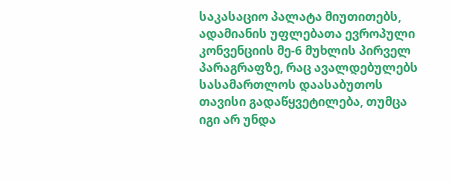საკასაციო პალატა მიუთითებს, ადამიანის უფლებათა ევროპული კონვენციის მე-6 მუხლის პირველ პარაგრაფზე, რაც ავალდებულებს სასამართლოს დაასაბუთოს თავისი გადაწყვეტილება, თუმცა იგი არ უნდა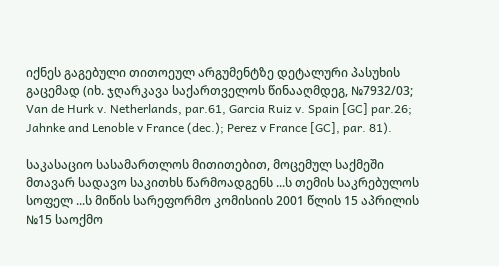იქნეს გაგებული თითოეულ არგუმენტზე დეტალური პასუხის გაცემად (იხ. ჯღარკავა საქართველოს წინააღმდეგ, №7932/03; Van de Hurk v. Netherlands, par.61, Garcia Ruiz v. Spain [GC] par.26; Jahnke and Lenoble v France (dec.); Perez v France [GC], par. 81).

საკასაციო სასამართლოს მითითებით, მოცემულ საქმეში მთავარ სადავო საკითხს წარმოადგენს ...ს თემის საკრებულოს სოფელ ...ს მიწის სარეფორმო კომისიის 2001 წლის 15 აპრილის №15 საოქმო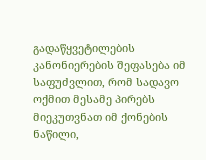გადაწყვეტილების კანონიერების შეფასება იმ საფუძვლით, რომ სადავო ოქმით მესამე პირებს მიეკუთვნათ იმ ქონების ნაწილი,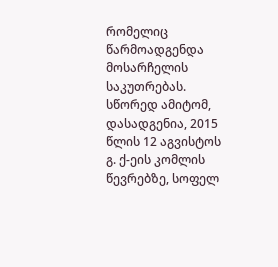რომელიც წარმოადგენდა მოსარჩელის საკუთრებას. სწორედ ამიტომ, დასადგენია, 2015 წლის 12 აგვისტოს გ. ქ-ეის კომლის წევრებზე, სოფელ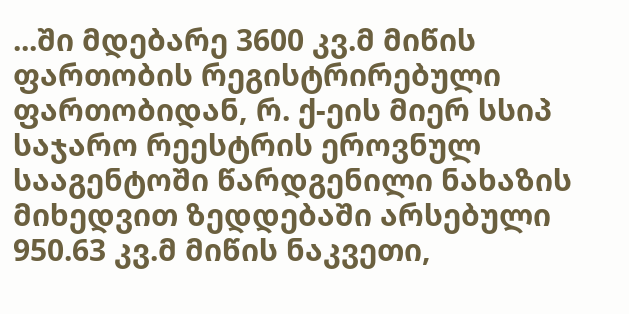...ში მდებარე 3600 კვ.მ მიწის ფართობის რეგისტრირებული ფართობიდან, რ. ქ-ეის მიერ სსიპ საჯარო რეესტრის ეროვნულ სააგენტოში წარდგენილი ნახაზის მიხედვით ზედდებაში არსებული 950.63 კვ.მ მიწის ნაკვეთი,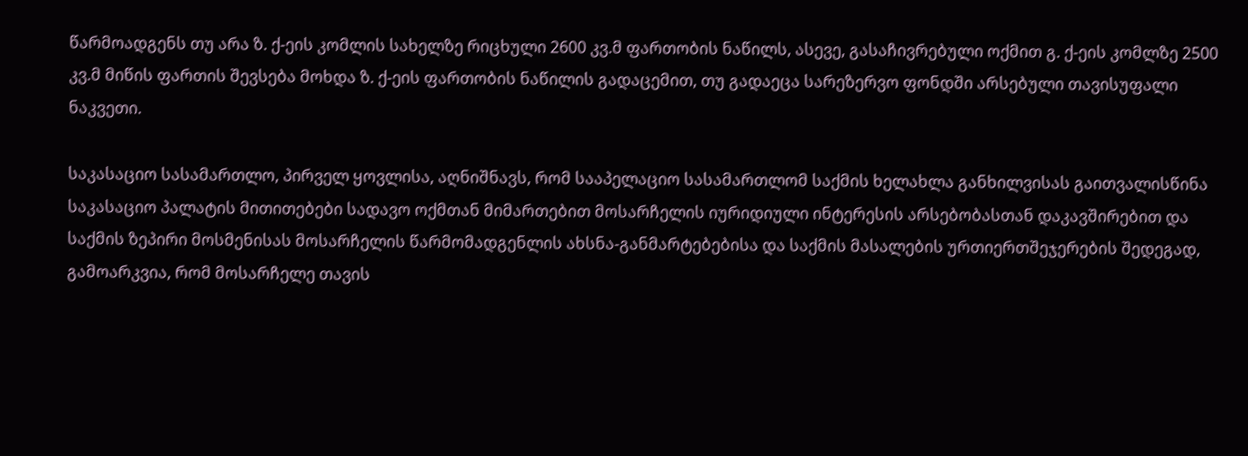წარმოადგენს თუ არა ზ. ქ-ეის კომლის სახელზე რიცხული 2600 კვ.მ ფართობის ნაწილს, ასევე, გასაჩივრებული ოქმით გ. ქ-ეის კომლზე 2500 კვ.მ მიწის ფართის შევსება მოხდა ზ. ქ-ეის ფართობის ნაწილის გადაცემით, თუ გადაეცა სარეზერვო ფონდში არსებული თავისუფალი ნაკვეთი.

საკასაციო სასამართლო, პირველ ყოვლისა, აღნიშნავს, რომ სააპელაციო სასამართლომ საქმის ხელახლა განხილვისას გაითვალისწინა საკასაციო პალატის მითითებები სადავო ოქმთან მიმართებით მოსარჩელის იურიდიული ინტერესის არსებობასთან დაკავშირებით და საქმის ზეპირი მოსმენისას მოსარჩელის წარმომადგენლის ახსნა-განმარტებებისა და საქმის მასალების ურთიერთშეჯერების შედეგად, გამოარკვია, რომ მოსარჩელე თავის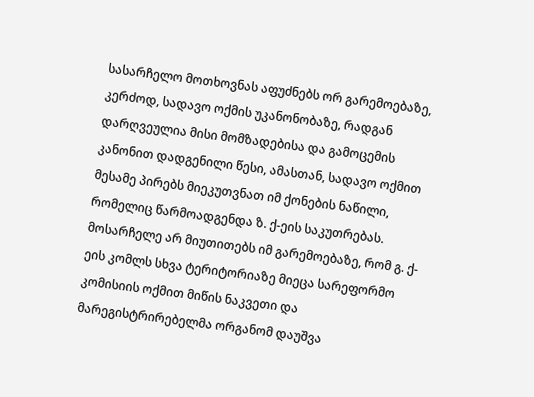სასარჩელო მოთხოვნას აფუძნებს ორ გარემოებაზე, კერძოდ, სადავო ოქმის უკანონობაზე, რადგან დარღვეულია მისი მომზადებისა და გამოცემის კანონით დადგენილი წესი, ამასთან, სადავო ოქმით მესამე პირებს მიეკუთვნათ იმ ქონების ნაწილი, რომელიც წარმოადგენდა ზ. ქ-ეის საკუთრებას. მოსარჩელე არ მიუთითებს იმ გარემოებაზე, რომ გ. ქ-ეის კომლს სხვა ტერიტორიაზე მიეცა სარეფორმო კომისიის ოქმით მიწის ნაკვეთი და მარეგისტრირებელმა ორგანომ დაუშვა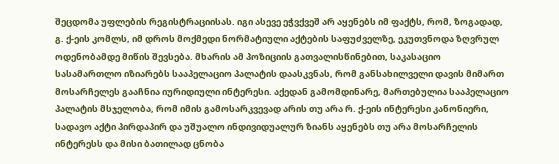შეცდომა უფლების რეგისტრაციისას. იგი ასევე ეჭვქვეშ არ აყენებს იმ ფაქტს, რომ, ზოგადად, გ. ქ-ეის კომლს, იმ დროს მოქმედი ნორმატიული აქტების საფუძველზე, ეკუთვნოდა ზღვრულ ოდენობამდე მიწის შევსება. მხარის ამ პოზიციის გათვალისწინებით, საკასაციო სასამართლო იზიარებს სააპელაციო პალატის დაასკვნას, რომ განსახილველი დავის მიმართ მოსარჩელეს გააჩნია იურიდიული ინტერესი. აქედან გამომდინარე, მართებულია სააპელაციო პალატის მსჯელობა, რომ იმის გამოსარკვევად არის თუ არა რ. ქ-ეის ინტერესი კანონიერი, სადავო აქტი პირდაპირ და უშუალო ინდივიდუალურ ზიანს აყენებს თუ არა მოსარჩელის ინტერესს და მისი ბათილად ცნობა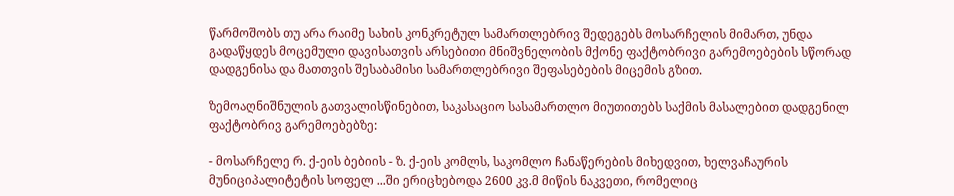წარმოშობს თუ არა რაიმე სახის კონკრეტულ სამართლებრივ შედეგებს მოსარჩელის მიმართ, უნდა გადაწყდეს მოცემული დავისათვის არსებითი მნიშვნელობის მქონე ფაქტობრივი გარემოებების სწორად დადგენისა და მათთვის შესაბამისი სამართლებრივი შეფასებების მიცემის გზით.

ზემოაღნიშნულის გათვალისწინებით, საკასაციო სასამართლო მიუთითებს საქმის მასალებით დადგენილ ფაქტობრივ გარემოებებზე:

- მოსარჩელე რ. ქ-ეის ბებიის - ზ. ქ-ეის კომლს, საკომლო ჩანაწერების მიხედვით, ხელვაჩაურის მუნიციპალიტეტის სოფელ ...ში ერიცხებოდა 2600 კვ.მ მიწის ნაკვეთი, რომელიც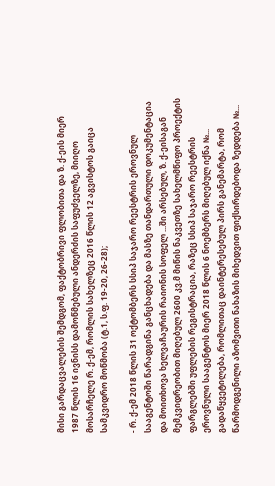მისი გარდაცვალების შემდგომ, ფაქტობრივი ფლობითა და ზ. ქ-ეის მიერ 1987 წლის 16 ივნისს დამოწმებული ანდერძის საფუძველზე, მიიღო მოსარჩელე რ. ქ-ემ, რომლის სახელზეც 2016 წლის 12 აგვისტოს გაიცა სამკვიდრო მოწმობა (ტ.1, ს.ფ. 19-20, 26-28);

- რ. ქ-ემ 2018 წლის 31 ოქტომბერს სსიპ საჯარო რეესტრის ეროვნულ სააგენტოში წარადგინა განცხადება და მასზე თანდართული დოკუმენტაცია და მოითხოვა ხელვაჩაურის რაიონის სოფელ ...ში არსებულ, ზ. ქ-ეისაგან მემკვიდრეობით მიღებულ 2600 კვ.მ მიწის ნაკვეთზე სახელმწიფო პროექტის ფარგლებში უფლების რეგისტრაცია, რაზეც სსიპ საჯარო რეესტრის ეროვნული სააგენტოს მიერ 2018 წლის 6 ნოემბერს მიღებულ იქნა №... გადაწყვეტილება, რომლითაც დაინტერესებულ პირს განემარტა, რომ წარმოდგენილი აზომვითი ნახაზის მიხედვით ფიქსირდებოდა ზედდება №...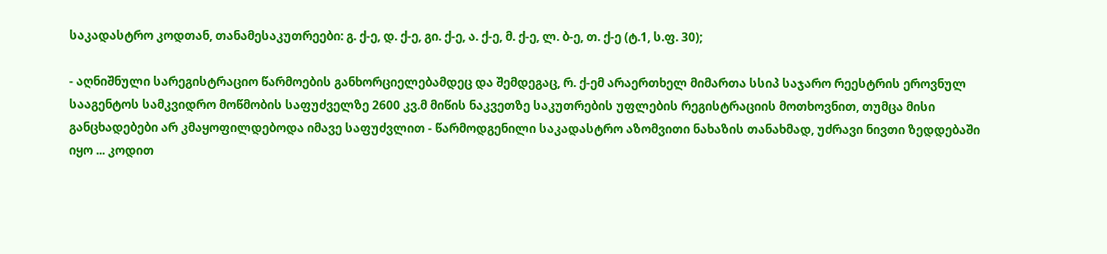საკადასტრო კოდთან, თანამესაკუთრეები: გ. ქ-ე, დ. ქ-ე, გი. ქ-ე, ა. ქ-ე, მ. ქ-ე, ლ. ბ-ე, თ. ქ-ე (ტ.1, ს.ფ. 30);

- აღნიშნული სარეგისტრაციო წარმოების განხორციელებამდეც და შემდეგაც, რ. ქ-ემ არაერთხელ მიმართა სსიპ საჯარო რეესტრის ეროვნულ სააგენტოს სამკვიდრო მოწმობის საფუძველზე 2600 კვ.მ მიწის ნაკვეთზე საკუთრების უფლების რეგისტრაციის მოთხოვნით, თუმცა მისი განცხადებები არ კმაყოფილდებოდა იმავე საფუძვლით - წარმოდგენილი საკადასტრო აზომვითი ნახაზის თანახმად, უძრავი ნივთი ზედდებაში იყო ... კოდით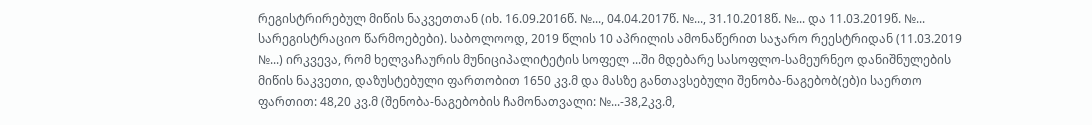რეგისტრირებულ მიწის ნაკვეთთან (იხ. 16.09.2016წ. №..., 04.04.2017წ. №..., 31.10.2018წ. №... და 11.03.2019წ. №... სარეგისტრაციო წარმოებები). საბოლოოდ, 2019 წლის 10 აპრილის ამონაწერით საჯარო რეესტრიდან (11.03.2019 №...) ირკვევა, რომ ხელვაჩაურის მუნიციპალიტეტის სოფელ ...ში მდებარე სასოფლო-სამეურნეო დანიშნულების მიწის ნაკვეთი, დაზუსტებული ფართობით 1650 კვ.მ და მასზე განთავსებული შენობა-ნაგებობ(ებ)ი საერთო ფართით: 48,20 კვ.მ (შენობა-ნაგებობის ჩამონათვალი: №...-38,2კვ.მ,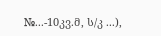№...-10კვ.მ, ს/კ ...),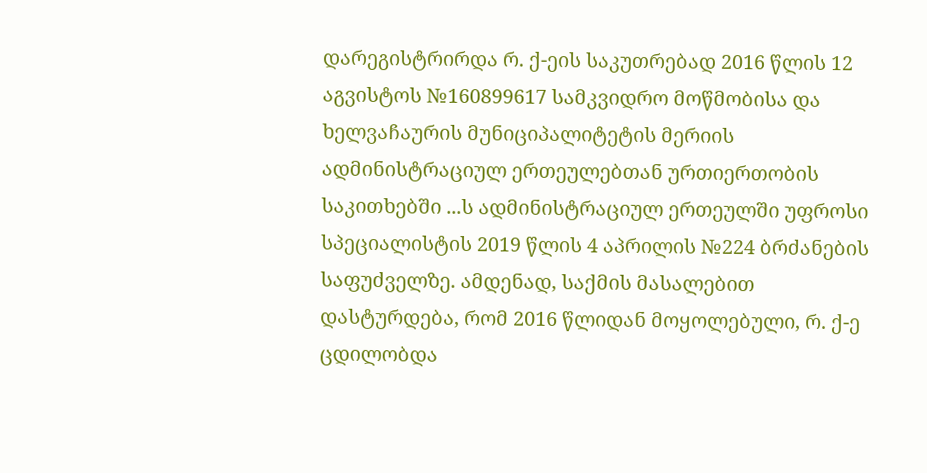დარეგისტრირდა რ. ქ-ეის საკუთრებად 2016 წლის 12 აგვისტოს №160899617 სამკვიდრო მოწმობისა და ხელვაჩაურის მუნიციპალიტეტის მერიის ადმინისტრაციულ ერთეულებთან ურთიერთობის საკითხებში ...ს ადმინისტრაციულ ერთეულში უფროსი სპეციალისტის 2019 წლის 4 აპრილის №224 ბრძანების საფუძველზე. ამდენად, საქმის მასალებით დასტურდება, რომ 2016 წლიდან მოყოლებული, რ. ქ-ე ცდილობდა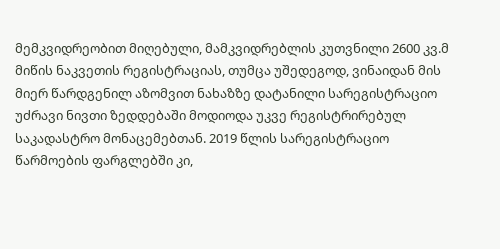მემკვიდრეობით მიღებული, მამკვიდრებლის კუთვნილი 2600 კვ.მ მიწის ნაკვეთის რეგისტრაციას, თუმცა უშედეგოდ, ვინაიდან მის მიერ წარდგენილ აზომვით ნახაზზე დატანილი სარეგისტრაციო უძრავი ნივთი ზედდებაში მოდიოდა უკვე რეგისტრირებულ საკადასტრო მონაცემებთან. 2019 წლის სარეგისტრაციო წარმოების ფარგლებში კი,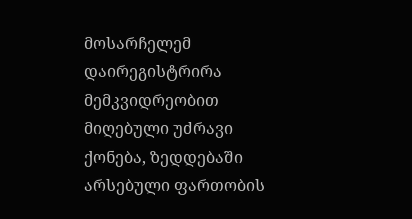მოსარჩელემ დაირეგისტრირა მემკვიდრეობით მიღებული უძრავი ქონება, ზედდებაში არსებული ფართობის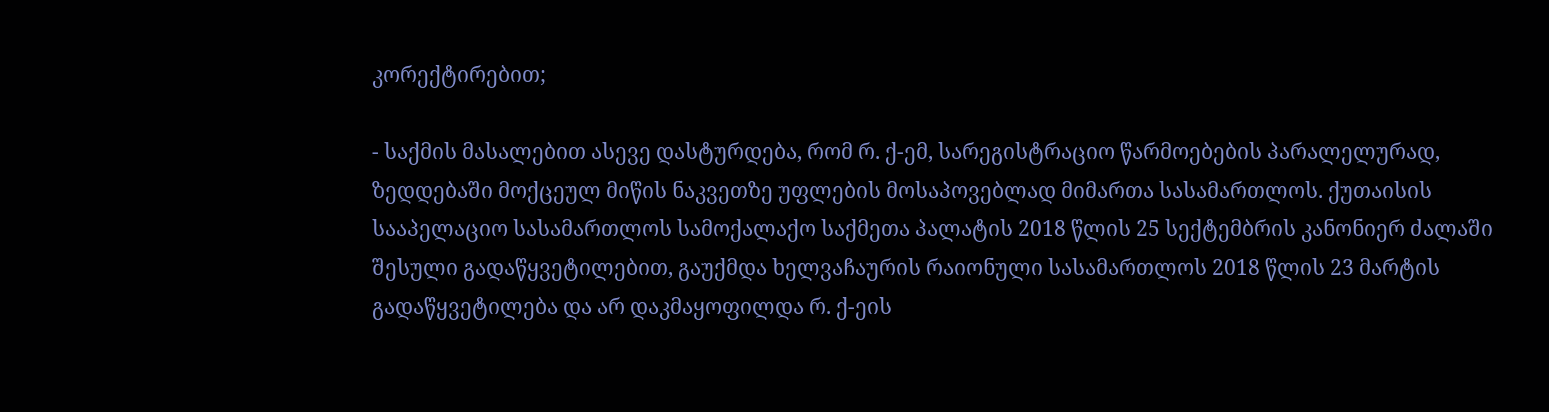კორექტირებით;

- საქმის მასალებით ასევე დასტურდება, რომ რ. ქ-ემ, სარეგისტრაციო წარმოებების პარალელურად, ზედდებაში მოქცეულ მიწის ნაკვეთზე უფლების მოსაპოვებლად მიმართა სასამართლოს. ქუთაისის სააპელაციო სასამართლოს სამოქალაქო საქმეთა პალატის 2018 წლის 25 სექტემბრის კანონიერ ძალაში შესული გადაწყვეტილებით, გაუქმდა ხელვაჩაურის რაიონული სასამართლოს 2018 წლის 23 მარტის გადაწყვეტილება და არ დაკმაყოფილდა რ. ქ-ეის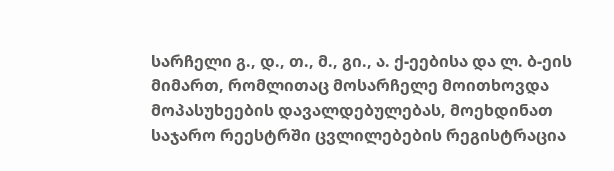სარჩელი გ., დ., თ., მ., გი., ა. ქ-ეებისა და ლ. ბ-ეის მიმართ, რომლითაც მოსარჩელე მოითხოვდა მოპასუხეების დავალდებულებას, მოეხდინათ საჯარო რეესტრში ცვლილებების რეგისტრაცია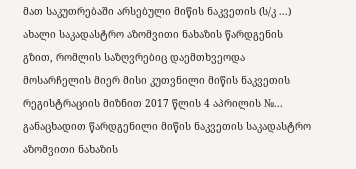მათ საკუთრებაში არსებული მიწის ნაკვეთის (ს/კ ...) ახალი საკადასტრო აზომვითი ნახაზის წარდგენის გზით, რომლის საზღვრებიც დაემთხვეოდა მოსარჩელის მიერ მისი კუთვნილი მიწის ნაკვეთის რეგისტრაციის მიზნით 2017 წლის 4 აპრილის №... განაცხადით წარდგენილი მიწის ნაკვეთის საკადასტრო აზომვითი ნახაზის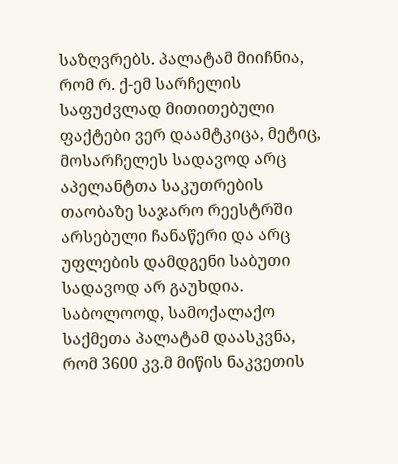საზღვრებს. პალატამ მიიჩნია, რომ რ. ქ-ემ სარჩელის საფუძვლად მითითებული ფაქტები ვერ დაამტკიცა, მეტიც, მოსარჩელეს სადავოდ არც აპელანტთა საკუთრების თაობაზე საჯარო რეესტრში არსებული ჩანაწერი და არც უფლების დამდგენი საბუთი სადავოდ არ გაუხდია. საბოლოოდ, სამოქალაქო საქმეთა პალატამ დაასკვნა, რომ 3600 კვ.მ მიწის ნაკვეთის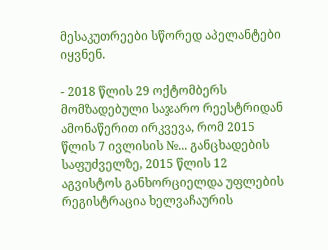მესაკუთრეები სწორედ აპელანტები იყვნენ.

- 2018 წლის 29 ოქტომბერს მომზადებული საჯარო რეესტრიდან ამონაწერით ირკვევა, რომ 2015 წლის 7 ივლისის №... განცხადების საფუძველზე, 2015 წლის 12 აგვისტოს განხორციელდა უფლების რეგისტრაცია ხელვაჩაურის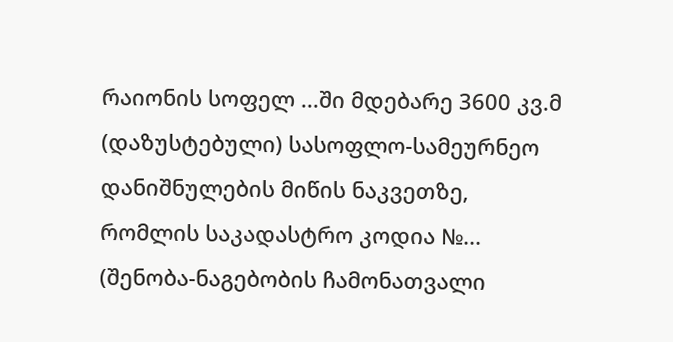რაიონის სოფელ ...ში მდებარე 3600 კვ.მ (დაზუსტებული) სასოფლო-სამეურნეო დანიშნულების მიწის ნაკვეთზე, რომლის საკადასტრო კოდია №... (შენობა-ნაგებობის ჩამონათვალი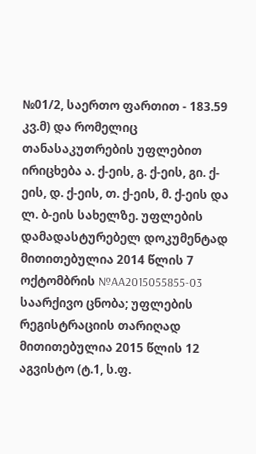№01/2, საერთო ფართით - 183.59 კვ.მ) და რომელიც თანასაკუთრების უფლებით ირიცხება ა. ქ-ეის, გ. ქ-ეის, გი. ქ-ეის, დ. ქ-ეის, თ. ქ-ეის, მ. ქ-ეის და ლ. ბ-ეის სახელზე. უფლების დამადასტურებელ დოკუმენტად მითითებულია 2014 წლის 7 ოქტომბრის №AA2015055855-03 საარქივო ცნობა; უფლების რეგისტრაციის თარიღად მითითებულია 2015 წლის 12 აგვისტო (ტ.1, ს.ფ.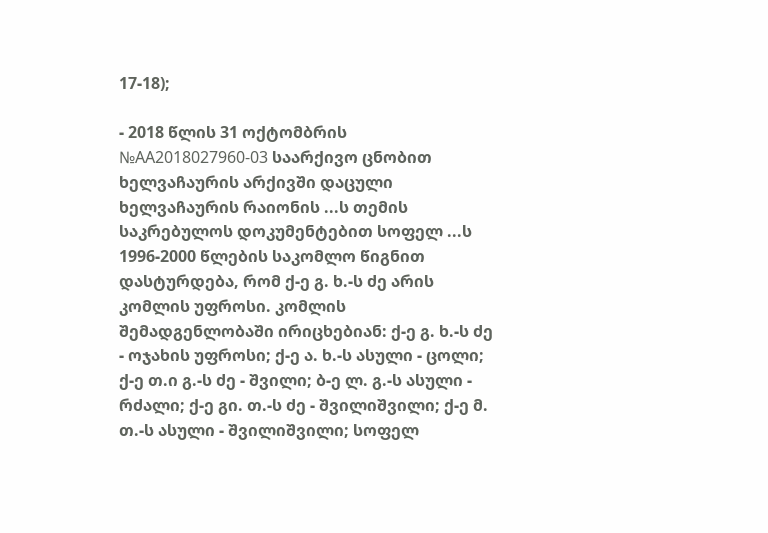17-18);

- 2018 წლის 31 ოქტომბრის №AA2018027960-03 საარქივო ცნობით ხელვაჩაურის არქივში დაცული ხელვაჩაურის რაიონის ...ს თემის საკრებულოს დოკუმენტებით სოფელ ...ს 1996-2000 წლების საკომლო წიგნით დასტურდება, რომ ქ-ე გ. ხ.-ს ძე არის კომლის უფროსი. კომლის შემადგენლობაში ირიცხებიან: ქ-ე გ. ხ.-ს ძე - ოჯახის უფროსი; ქ-ე ა. ხ.-ს ასული - ცოლი; ქ-ე თ.ი გ.-ს ძე - შვილი; ბ-ე ლ. გ.-ს ასული - რძალი; ქ-ე გი. თ.-ს ძე - შვილიშვილი; ქ-ე მ. თ.-ს ასული - შვილიშვილი; სოფელ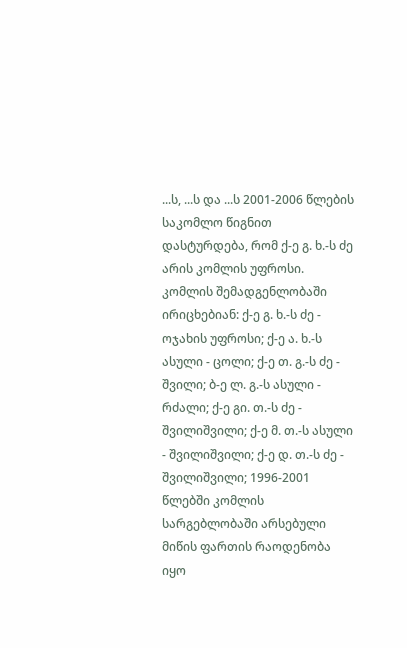...ს, ...ს და ...ს 2001-2006 წლების საკომლო წიგნით დასტურდება, რომ ქ-ე გ. ხ.-ს ძე არის კომლის უფროსი. კომლის შემადგენლობაში ირიცხებიან: ქ-ე გ. ხ.-ს ძე - ოჯახის უფროსი; ქ-ე ა. ხ.-ს ასული - ცოლი; ქ-ე თ. გ.-ს ძე - შვილი; ბ-ე ლ. გ.-ს ასული - რძალი; ქ-ე გი. თ.-ს ძე - შვილიშვილი; ქ-ე მ. თ.-ს ასული - შვილიშვილი; ქ-ე დ. თ.-ს ძე - შვილიშვილი; 1996-2001 წლებში კომლის სარგებლობაში არსებული მიწის ფართის რაოდენობა იყო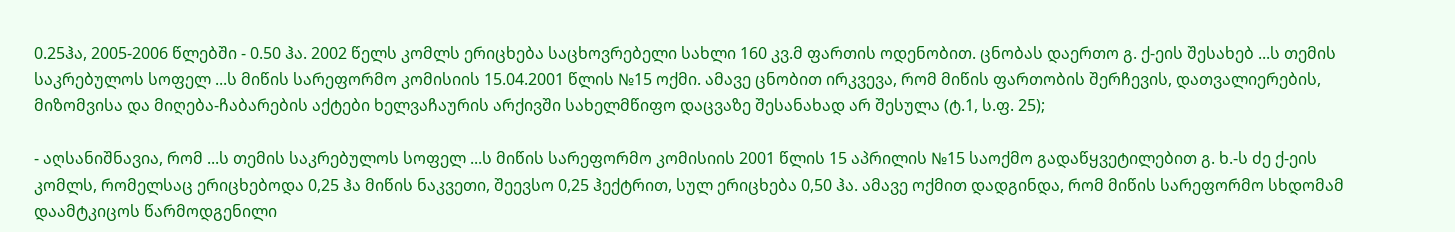0.25ჰა, 2005-2006 წლებში - 0.50 ჰა. 2002 წელს კომლს ერიცხება საცხოვრებელი სახლი 160 კვ.მ ფართის ოდენობით. ცნობას დაერთო გ. ქ-ეის შესახებ ...ს თემის საკრებულოს სოფელ ...ს მიწის სარეფორმო კომისიის 15.04.2001 წლის №15 ოქმი. ამავე ცნობით ირკვევა, რომ მიწის ფართობის შერჩევის, დათვალიერების, მიზომვისა და მიღება-ჩაბარების აქტები ხელვაჩაურის არქივში სახელმწიფო დაცვაზე შესანახად არ შესულა (ტ.1, ს.ფ. 25);

- აღსანიშნავია, რომ ...ს თემის საკრებულოს სოფელ ...ს მიწის სარეფორმო კომისიის 2001 წლის 15 აპრილის №15 საოქმო გადაწყვეტილებით გ. ხ.-ს ძე ქ-ეის კომლს, რომელსაც ერიცხებოდა 0,25 ჰა მიწის ნაკვეთი, შეევსო 0,25 ჰექტრით, სულ ერიცხება 0,50 ჰა. ამავე ოქმით დადგინდა, რომ მიწის სარეფორმო სხდომამ დაამტკიცოს წარმოდგენილი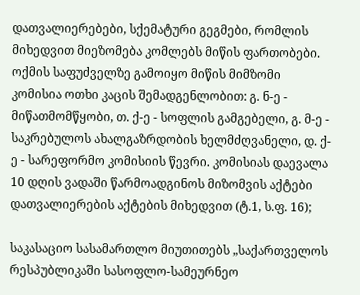დათვალიერებები, სქემატური გეგმები, რომლის მიხედვით მიეზომება კომლებს მიწის ფართობები. ოქმის საფუძველზე გამოიყო მიწის მიმზომი კომისია ოთხი კაცის შემადგენლობით: გ. ნ-ე - მიწათმომწყობი, თ. ქ-ე - სოფლის გამგებელი, გ. მ-ე - საკრებულოს ახალგაზრდობის ხელმძღვანელი, დ. ქ-ე - სარეფორმო კომისიის წევრი. კომისიას დაევალა 10 დღის ვადაში წარმოადგინოს მიზომვის აქტები დათვალიერების აქტების მიხედვით (ტ.1, ს.ფ. 16);

საკასაციო სასამართლო მიუთითებს „საქართველოს რესპუბლიკაში სასოფლო-სამეურნეო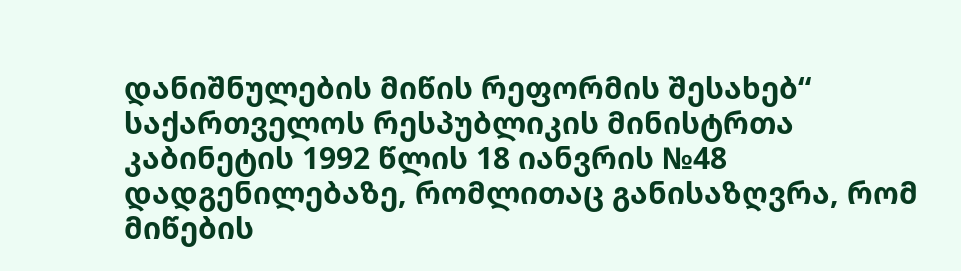დანიშნულების მიწის რეფორმის შესახებ“ საქართველოს რესპუბლიკის მინისტრთა კაბინეტის 1992 წლის 18 იანვრის №48 დადგენილებაზე, რომლითაც განისაზღვრა, რომ მიწების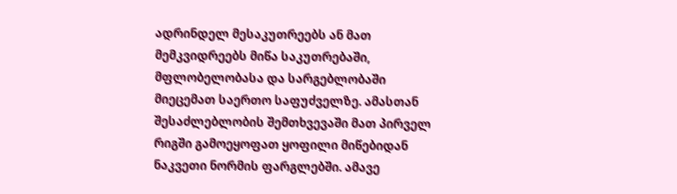ადრინდელ მესაკუთრეებს ან მათ მემკვიდრეებს მიწა საკუთრებაში, მფლობელობასა და სარგებლობაში მიეცემათ საერთო საფუძველზე. ამასთან შესაძლებლობის შემთხვევაში მათ პირველ რიგში გამოეყოფათ ყოფილი მიწებიდან ნაკვეთი ნორმის ფარგლებში. ამავე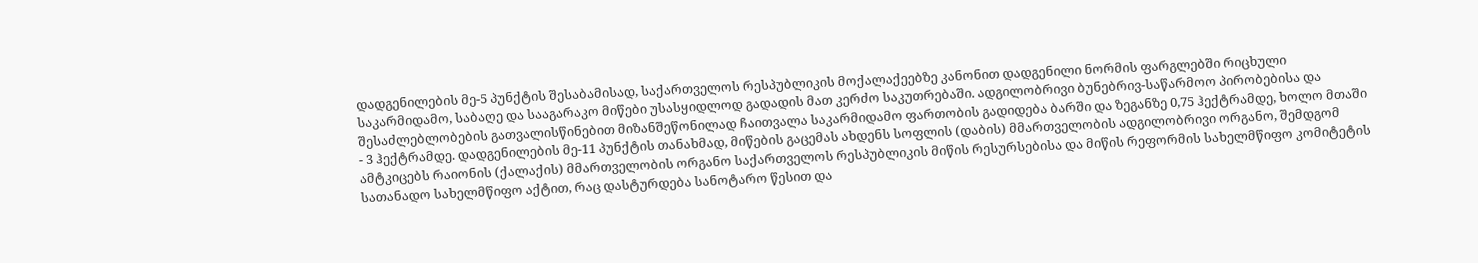დადგენილების მე-5 პუნქტის შესაბამისად, საქართველოს რესპუბლიკის მოქალაქეებზე კანონით დადგენილი ნორმის ფარგლებში რიცხული საკარმიდამო, საბაღე და სააგარაკო მიწები უსასყიდლოდ გადადის მათ კერძო საკუთრებაში. ადგილობრივი ბუნებრივ-საწარმოო პირობებისა და შესაძლებლობების გათვალისწინებით მიზანშეწონილად ჩაითვალა საკარმიდამო ფართობის გადიდება ბარში და ზეგანზე 0,75 ჰექტრამდე, ხოლო მთაში - 3 ჰექტრამდე. დადგენილების მე-11 პუნქტის თანახმად, მიწების გაცემას ახდენს სოფლის (დაბის) მმართველობის ადგილობრივი ორგანო, შემდგომ ამტკიცებს რაიონის (ქალაქის) მმართველობის ორგანო საქართველოს რესპუბლიკის მიწის რესურსებისა და მიწის რეფორმის სახელმწიფო კომიტეტის სათანადო სახელმწიფო აქტით, რაც დასტურდება სანოტარო წესით და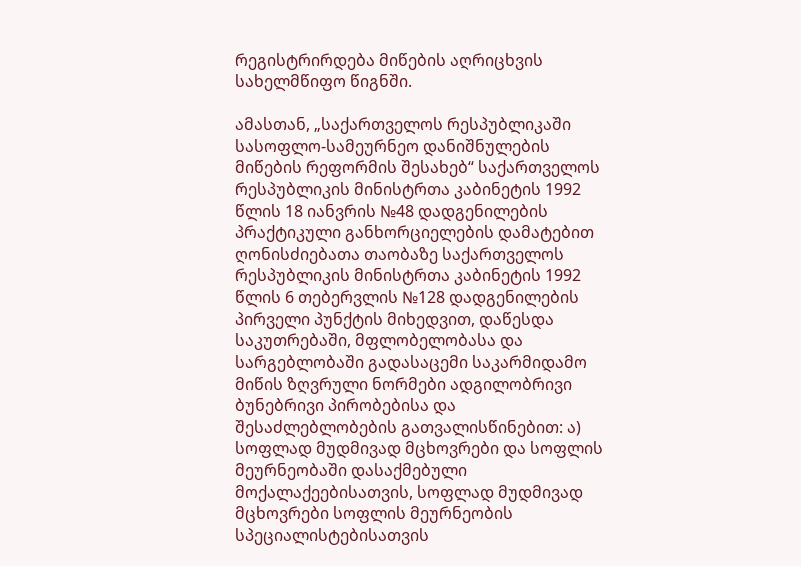რეგისტრირდება მიწების აღრიცხვის სახელმწიფო წიგნში.

ამასთან, „საქართველოს რესპუბლიკაში სასოფლო-სამეურნეო დანიშნულების მიწების რეფორმის შესახებ“ საქართველოს რესპუბლიკის მინისტრთა კაბინეტის 1992 წლის 18 იანვრის №48 დადგენილების პრაქტიკული განხორციელების დამატებით ღონისძიებათა თაობაზე საქართველოს რესპუბლიკის მინისტრთა კაბინეტის 1992 წლის 6 თებერვლის №128 დადგენილების პირველი პუნქტის მიხედვით, დაწესდა საკუთრებაში, მფლობელობასა და სარგებლობაში გადასაცემი საკარმიდამო მიწის ზღვრული ნორმები ადგილობრივი ბუნებრივი პირობებისა და შესაძლებლობების გათვალისწინებით: ა) სოფლად მუდმივად მცხოვრები და სოფლის მეურნეობაში დასაქმებული მოქალაქეებისათვის, სოფლად მუდმივად მცხოვრები სოფლის მეურნეობის სპეციალისტებისათვის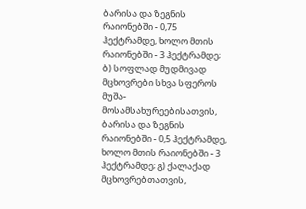ბარისა და ზეგნის რაიონებში - 0,75 ჰექტრამდე, ხოლო მთის რაიონებში - 3 ჰექტრამდე; ბ) სოფლად მუდმივად მცხოვრები სხვა სფეროს მუშა-მოსამსახურეებისათვის, ბარისა და ზეგნის რაიონებში - 0,5 ჰექტრამდე, ხოლო მთის რაიონებში - 3 ჰექტრამდე; გ) ქალაქად მცხოვრებთათვის,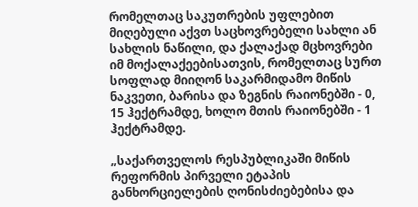რომელთაც საკუთრების უფლებით მიღებული აქვთ საცხოვრებელი სახლი ან სახლის ნაწილი, და ქალაქად მცხოვრები იმ მოქალაქეებისათვის, რომელთაც სურთ სოფლად მიიღონ საკარმიდამო მიწის ნაკვეთი, ბარისა და ზეგნის რაიონებში - 0, 15 ჰექტრამდე, ხოლო მთის რაიონებში - 1 ჰექტრამდე.

„საქართველოს რესპუბლიკაში მიწის რეფორმის პირველი ეტაპის განხორციელების ღონისძიებებისა და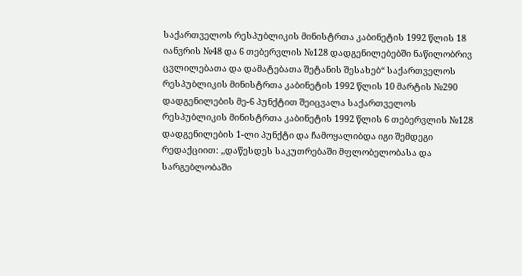საქართველოს რესპუბლიკის მინისტრთა კაბინეტის 1992 წლის 18 იანვრის №48 და 6 თებერვლის №128 დადგენილებებში ნაწილობრივ ცვლილებათა და დამატებათა შეტანის შესახებ“ საქართველოს რესპუბლიკის მინისტრთა კაბინეტის 1992 წლის 10 მარტის №290 დადგენილების მე-6 პუნქტით შეიცვალა საქართველოს რესპუბლიკის მინისტრთა კაბინეტის 1992 წლის 6 თებერვლის №128 დადგენილების 1-ლი პუნქტი და ჩამოყალიბდა იგი შემდეგი რედაქციით: ,,დაწესდეს საკუთრებაში მფლობელობასა და სარგებლობაში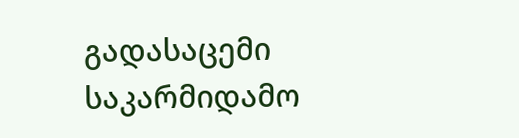გადასაცემი საკარმიდამო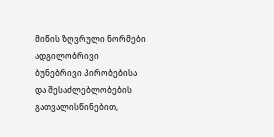მიწის ზღვრული ნორმები ადგილობრივი ბუნებრივი პირობებისა და შესაძლებლობების გათვალისწინებით,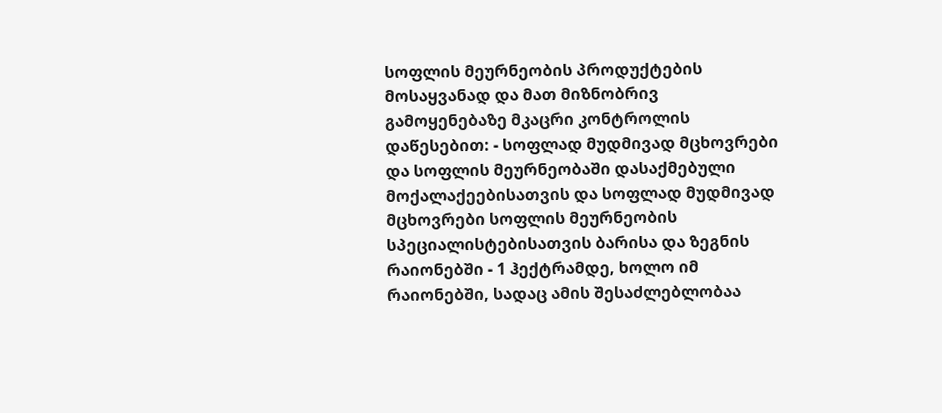სოფლის მეურნეობის პროდუქტების მოსაყვანად და მათ მიზნობრივ გამოყენებაზე მკაცრი კონტროლის დაწესებით: - სოფლად მუდმივად მცხოვრები და სოფლის მეურნეობაში დასაქმებული მოქალაქეებისათვის და სოფლად მუდმივად მცხოვრები სოფლის მეურნეობის სპეციალისტებისათვის ბარისა და ზეგნის რაიონებში - 1 ჰექტრამდე, ხოლო იმ რაიონებში, სადაც ამის შესაძლებლობაა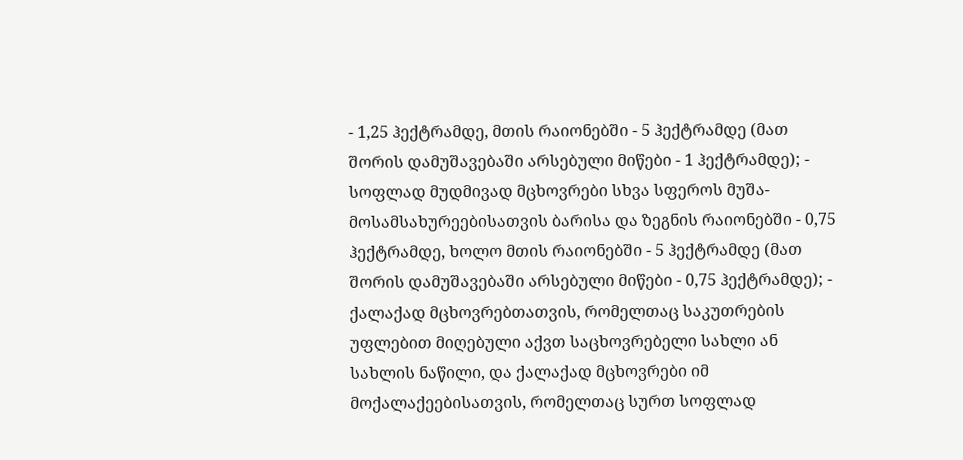- 1,25 ჰექტრამდე, მთის რაიონებში - 5 ჰექტრამდე (მათ შორის დამუშავებაში არსებული მიწები - 1 ჰექტრამდე); - სოფლად მუდმივად მცხოვრები სხვა სფეროს მუშა-მოსამსახურეებისათვის ბარისა და ზეგნის რაიონებში - 0,75 ჰექტრამდე, ხოლო მთის რაიონებში - 5 ჰექტრამდე (მათ შორის დამუშავებაში არსებული მიწები - 0,75 ჰექტრამდე); - ქალაქად მცხოვრებთათვის, რომელთაც საკუთრების უფლებით მიღებული აქვთ საცხოვრებელი სახლი ან სახლის ნაწილი, და ქალაქად მცხოვრები იმ მოქალაქეებისათვის, რომელთაც სურთ სოფლად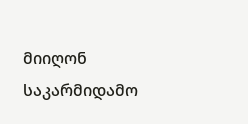მიიღონ საკარმიდამო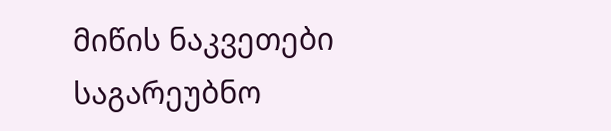მიწის ნაკვეთები საგარეუბნო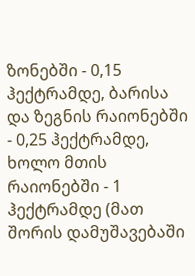ზონებში - 0,15 ჰექტრამდე, ბარისა და ზეგნის რაიონებში - 0,25 ჰექტრამდე, ხოლო მთის რაიონებში - 1 ჰექტრამდე (მათ შორის დამუშავებაში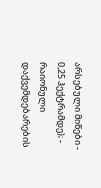არსებული მიწები - 0,25 ჰექტრამდე); - რაიონული დაქვემდებარების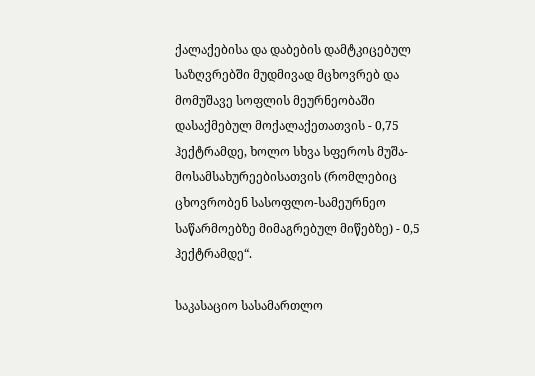ქალაქებისა და დაბების დამტკიცებულ საზღვრებში მუდმივად მცხოვრებ და მომუშავე სოფლის მეურნეობაში დასაქმებულ მოქალაქეთათვის - 0,75 ჰექტრამდე, ხოლო სხვა სფეროს მუშა-მოსამსახურეებისათვის (რომლებიც ცხოვრობენ სასოფლო-სამეურნეო საწარმოებზე მიმაგრებულ მიწებზე) - 0,5 ჰექტრამდე“.

საკასაციო სასამართლო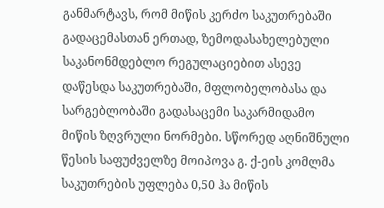განმარტავს, რომ მიწის კერძო საკუთრებაში გადაცემასთან ერთად, ზემოდასახელებული საკანონმდებლო რეგულაციებით ასევე დაწესდა საკუთრებაში, მფლობელობასა და სარგებლობაში გადასაცემი საკარმიდამო მიწის ზღვრული ნორმები. სწორედ აღნიშნული წესის საფუძველზე მოიპოვა გ. ქ-ეის კომლმა საკუთრების უფლება 0,50 ჰა მიწის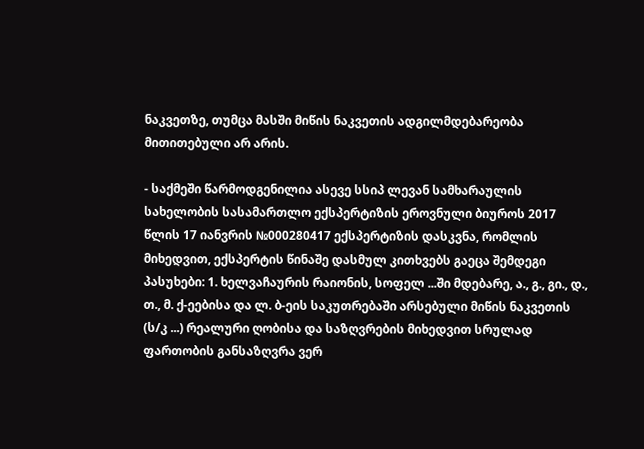ნაკვეთზე, თუმცა მასში მიწის ნაკვეთის ადგილმდებარეობა მითითებული არ არის.

- საქმეში წარმოდგენილია ასევე სსიპ ლევან სამხარაულის სახელობის სასამართლო ექსპერტიზის ეროვნული ბიუროს 2017 წლის 17 იანვრის №000280417 ექსპერტიზის დასკვნა, რომლის მიხედვით, ექსპერტის წინაშე დასმულ კითხვებს გაეცა შემდეგი პასუხები: 1. ხელვაჩაურის რაიონის, სოფელ ...ში მდებარე, ა., გ., გი., დ., თ., მ. ქ-ეებისა და ლ. ბ-ეის საკუთრებაში არსებული მიწის ნაკვეთის (ს/კ ...) რეალური ღობისა და საზღვრების მიხედვით სრულად ფართობის განსაზღვრა ვერ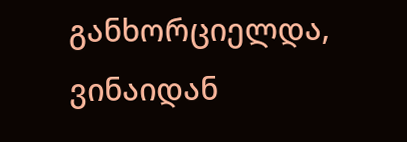განხორციელდა, ვინაიდან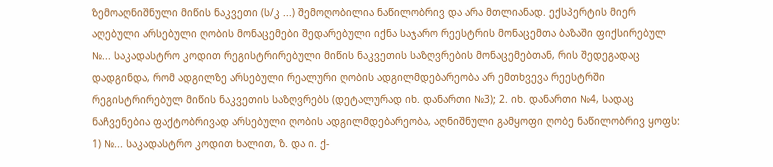ზემოაღნიშნული მიწის ნაკვეთი (ს/კ ...) შემოღობილია ნაწილობრივ და არა მთლიანად. ექსპერტის მიერ აღებული არსებული ღობის მონაცემები შედარებული იქნა საჯარო რეესტრის მონაცემთა ბაზაში ფიქსირებულ №... საკადასტრო კოდით რეგისტრირებული მიწის ნაკვეთის საზღვრების მონაცემებთან, რის შედეგადაც დადგინდა, რომ ადგილზე არსებული რეალური ღობის ადგილმდებარეობა არ ემთხვევა რეესტრში რეგისტრირებულ მიწის ნაკვეთის საზღვრებს (დეტალურად იხ. დანართი №3); 2. იხ. დანართი №4, სადაც ნაჩვენებია ფაქტობრივად არსებული ღობის ადგილმდებარეობა, აღნიშნული გამყოფი ღობე ნაწილობრივ ყოფს: 1) №... საკადასტრო კოდით ხალით, ზ. და ი. ქ-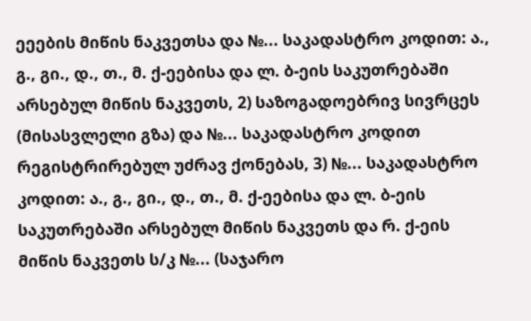ეეების მიწის ნაკვეთსა და №... საკადასტრო კოდით: ა., გ., გი., დ., თ., მ. ქ-ეებისა და ლ. ბ-ეის საკუთრებაში არსებულ მიწის ნაკვეთს, 2) საზოგადოებრივ სივრცეს (მისასვლელი გზა) და №... საკადასტრო კოდით რეგისტრირებულ უძრავ ქონებას, 3) №... საკადასტრო კოდით: ა., გ., გი., დ., თ., მ. ქ-ეებისა და ლ. ბ-ეის საკუთრებაში არსებულ მიწის ნაკვეთს და რ. ქ-ეის მიწის ნაკვეთს ს/კ №... (საჯარო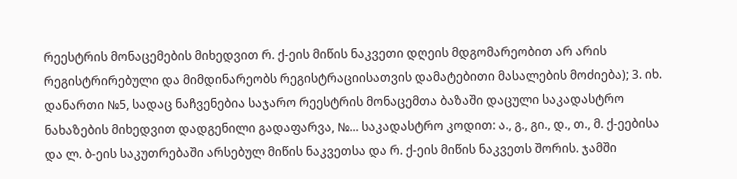რეესტრის მონაცემების მიხედვით რ. ქ-ეის მიწის ნაკვეთი დღეის მდგომარეობით არ არის რეგისტრირებული და მიმდინარეობს რეგისტრაციისათვის დამატებითი მასალების მოძიება); 3. იხ. დანართი №5, სადაც ნაჩვენებია საჯარო რეესტრის მონაცემთა ბაზაში დაცული საკადასტრო ნახაზების მიხედვით დადგენილი გადაფარვა, №... საკადასტრო კოდით: ა., გ., გი., დ., თ., მ. ქ-ეებისა და ლ. ბ-ეის საკუთრებაში არსებულ მიწის ნაკვეთსა და რ. ქ-ეის მიწის ნაკვეთს შორის. ჯამში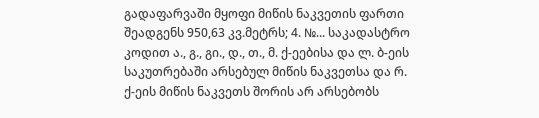გადაფარვაში მყოფი მიწის ნაკვეთის ფართი შეადგენს 950,63 კვ.მეტრს; 4. №... საკადასტრო კოდით ა., გ., გი., დ., თ., მ. ქ-ეებისა და ლ. ბ-ეის საკუთრებაში არსებულ მიწის ნაკვეთსა და რ. ქ-ეის მიწის ნაკვეთს შორის არ არსებობს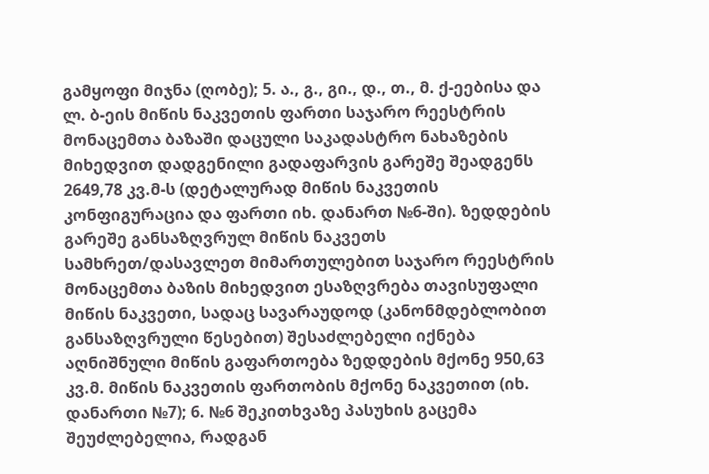გამყოფი მიჯნა (ღობე); 5. ა., გ., გი., დ., თ., მ. ქ-ეებისა და ლ. ბ-ეის მიწის ნაკვეთის ფართი საჯარო რეესტრის მონაცემთა ბაზაში დაცული საკადასტრო ნახაზების მიხედვით დადგენილი გადაფარვის გარეშე შეადგენს 2649,78 კვ.მ-ს (დეტალურად მიწის ნაკვეთის კონფიგურაცია და ფართი იხ. დანართ №6-ში). ზედდების გარეშე განსაზღვრულ მიწის ნაკვეთს სამხრეთ/დასავლეთ მიმართულებით საჯარო რეესტრის მონაცემთა ბაზის მიხედვით ესაზღვრება თავისუფალი მიწის ნაკვეთი, სადაც სავარაუდოდ (კანონმდებლობით განსაზღვრული წესებით) შესაძლებელი იქნება აღნიშნული მიწის გაფართოება ზედდების მქონე 950,63 კვ.მ. მიწის ნაკვეთის ფართობის მქონე ნაკვეთით (იხ. დანართი №7); 6. №6 შეკითხვაზე პასუხის გაცემა შეუძლებელია, რადგან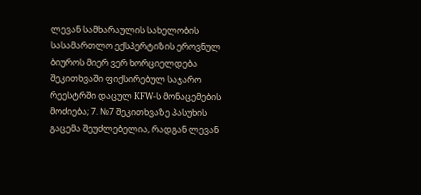ლევან სამხარაულის სახელობის სასამართლო ექსპერტიზის ეროვნულ ბიუროს მიერ ვერ ხორციელდება შეკითხვაში ფიქსირებულ საჯარო რეესტრში დაცულ KFW-ს მონაცემების მოძიება; 7. №7 შეკითხვაზე პასუხის გაცემა შეუძლებელია, რადგან ლევან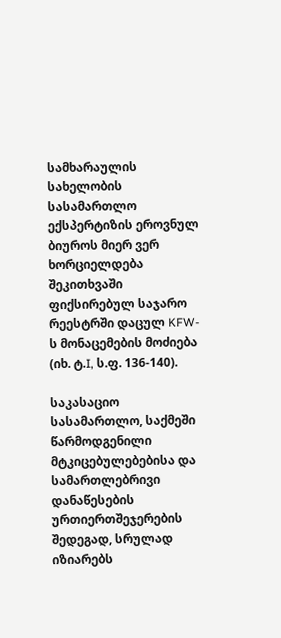სამხარაულის სახელობის სასამართლო ექსპერტიზის ეროვნულ ბიუროს მიერ ვერ ხორციელდება შეკითხვაში ფიქსირებულ საჯარო რეესტრში დაცულ KFW-ს მონაცემების მოძიება (იხ. ტ.I, ს.ფ. 136-140).

საკასაციო სასამართლო, საქმეში წარმოდგენილი მტკიცებულებებისა და სამართლებრივი დანაწესების ურთიერთშეჯერების შედეგად, სრულად იზიარებს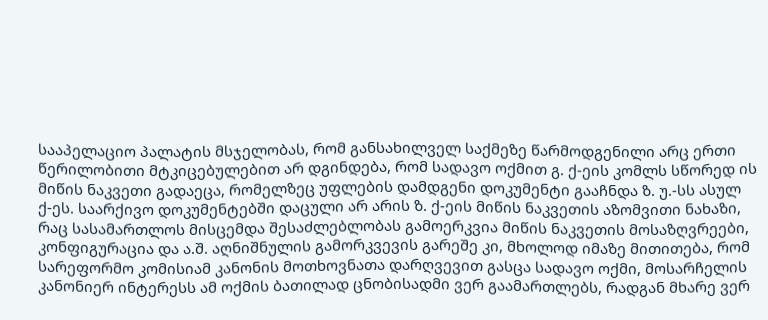სააპელაციო პალატის მსჯელობას, რომ განსახილველ საქმეზე წარმოდგენილი არც ერთი წერილობითი მტკიცებულებით არ დგინდება, რომ სადავო ოქმით გ. ქ-ეის კომლს სწორედ ის მიწის ნაკვეთი გადაეცა, რომელზეც უფლების დამდგენი დოკუმენტი გააჩნდა ზ. უ.-სს ასულ ქ-ეს. საარქივო დოკუმენტებში დაცული არ არის ზ. ქ-ეის მიწის ნაკვეთის აზომვითი ნახაზი, რაც სასამართლოს მისცემდა შესაძლებლობას გამოერკვია მიწის ნაკვეთის მოსაზღვრეები, კონფიგურაცია და ა.შ. აღნიშნულის გამორკვევის გარეშე კი, მხოლოდ იმაზე მითითება, რომ სარეფორმო კომისიამ კანონის მოთხოვნათა დარღვევით გასცა სადავო ოქმი, მოსარჩელის კანონიერ ინტერესს ამ ოქმის ბათილად ცნობისადმი ვერ გაამართლებს, რადგან მხარე ვერ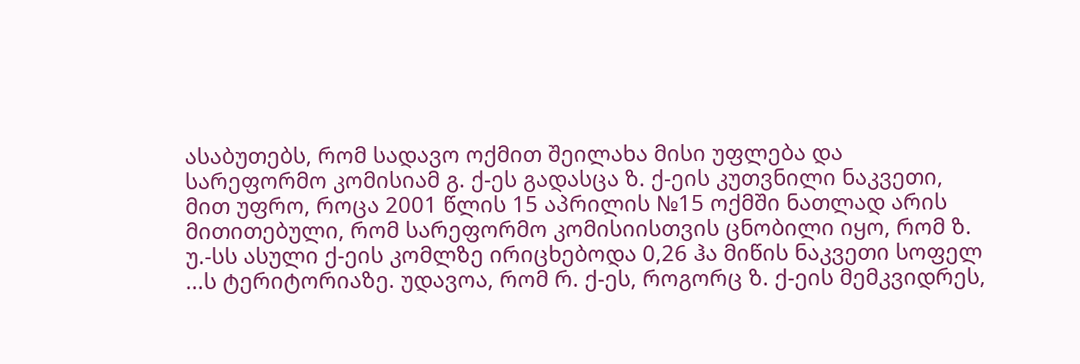ასაბუთებს, რომ სადავო ოქმით შეილახა მისი უფლება და სარეფორმო კომისიამ გ. ქ-ეს გადასცა ზ. ქ-ეის კუთვნილი ნაკვეთი, მით უფრო, როცა 2001 წლის 15 აპრილის №15 ოქმში ნათლად არის მითითებული, რომ სარეფორმო კომისიისთვის ცნობილი იყო, რომ ზ. უ.-სს ასული ქ-ეის კომლზე ირიცხებოდა 0,26 ჰა მიწის ნაკვეთი სოფელ ...ს ტერიტორიაზე. უდავოა, რომ რ. ქ-ეს, როგორც ზ. ქ-ეის მემკვიდრეს,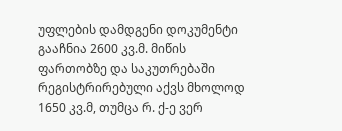უფლების დამდგენი დოკუმენტი გააჩნია 2600 კვ.მ. მიწის ფართობზე და საკუთრებაში რეგისტრირებული აქვს მხოლოდ 1650 კვ.მ, თუმცა რ. ქ-ე ვერ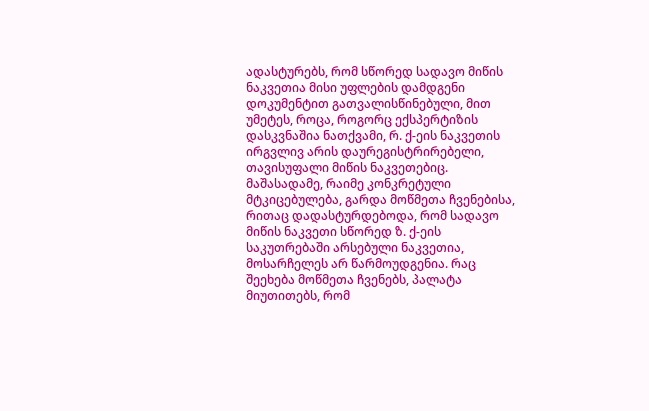ადასტურებს, რომ სწორედ სადავო მიწის ნაკვეთია მისი უფლების დამდგენი დოკუმენტით გათვალისწინებული, მით უმეტეს, როცა, როგორც ექსპერტიზის დასკვნაშია ნათქვამი, რ. ქ-ეის ნაკვეთის ირგვლივ არის დაურეგისტრირებელი, თავისუფალი მიწის ნაკვეთებიც. მაშასადამე, რაიმე კონკრეტული მტკიცებულება, გარდა მოწმეთა ჩვენებისა, რითაც დადასტურდებოდა, რომ სადავო მიწის ნაკვეთი სწორედ ზ. ქ-ეის საკუთრებაში არსებული ნაკვეთია, მოსარჩელეს არ წარმოუდგენია. რაც შეეხება მოწმეთა ჩვენებს, პალატა მიუთითებს, რომ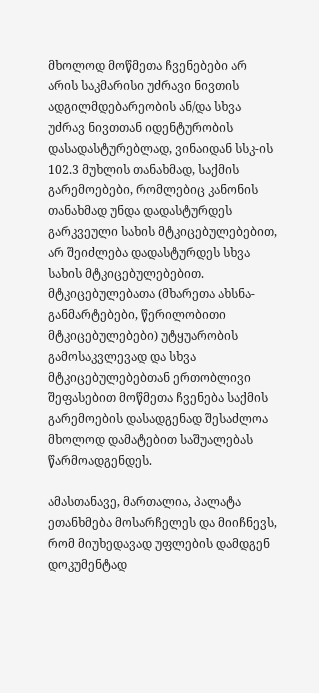მხოლოდ მოწმეთა ჩვენებები არ არის საკმარისი უძრავი ნივთის ადგილმდებარეობის ან/და სხვა უძრავ ნივთთან იდენტურობის დასადასტურებლად, ვინაიდან სსკ-ის 102.3 მუხლის თანახმად, საქმის გარემოებები, რომლებიც კანონის თანახმად უნდა დადასტურდეს გარკვეული სახის მტკიცებულებებით, არ შეიძლება დადასტურდეს სხვა სახის მტკიცებულებებით. მტკიცებულებათა (მხარეთა ახსნა-განმარტებები, წერილობითი მტკიცებულებები) უტყუარობის გამოსაკვლევად და სხვა მტკიცებულებებთან ერთობლივი შეფასებით მოწმეთა ჩვენება საქმის გარემოების დასადგენად შესაძლოა მხოლოდ დამატებით საშუალებას წარმოადგენდეს.

ამასთანავე, მართალია, პალატა ეთანხმება მოსარჩელეს და მიიჩნევს, რომ მიუხედავად უფლების დამდგენ დოკუმენტად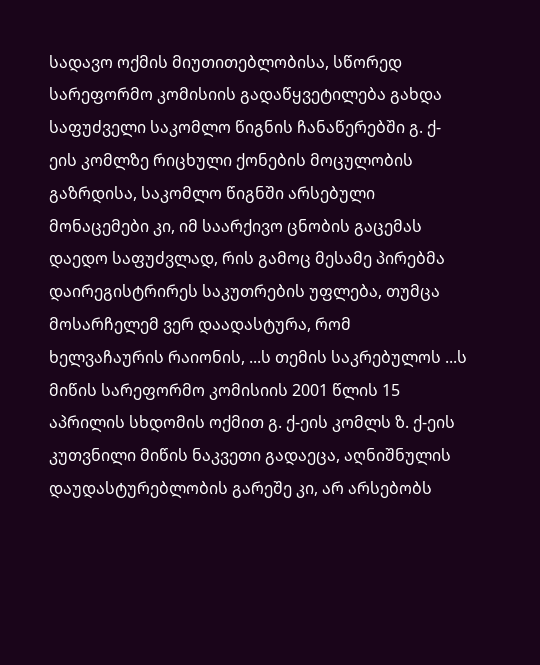სადავო ოქმის მიუთითებლობისა, სწორედ სარეფორმო კომისიის გადაწყვეტილება გახდა საფუძველი საკომლო წიგნის ჩანაწერებში გ. ქ-ეის კომლზე რიცხული ქონების მოცულობის გაზრდისა, საკომლო წიგნში არსებული მონაცემები კი, იმ საარქივო ცნობის გაცემას დაედო საფუძვლად, რის გამოც მესამე პირებმა დაირეგისტრირეს საკუთრების უფლება, თუმცა მოსარჩელემ ვერ დაადასტურა, რომ ხელვაჩაურის რაიონის, ...ს თემის საკრებულოს ...ს მიწის სარეფორმო კომისიის 2001 წლის 15 აპრილის სხდომის ოქმით გ. ქ-ეის კომლს ზ. ქ-ეის კუთვნილი მიწის ნაკვეთი გადაეცა, აღნიშნულის დაუდასტურებლობის გარეშე კი, არ არსებობს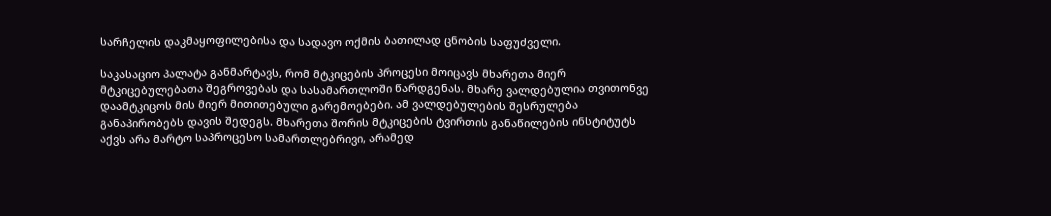სარჩელის დაკმაყოფილებისა და სადავო ოქმის ბათილად ცნობის საფუძველი.

საკასაციო პალატა განმარტავს, რომ მტკიცების პროცესი მოიცავს მხარეთა მიერ მტკიცებულებათა შეგროვებას და სასამართლოში წარდგენას. მხარე ვალდებულია თვითონვე დაამტკიცოს მის მიერ მითითებული გარემოებები. ამ ვალდებულების შესრულება განაპირობებს დავის შედეგს. მხარეთა შორის მტკიცების ტვირთის განაწილების ინსტიტუტს აქვს არა მარტო საპროცესო სამართლებრივი, არამედ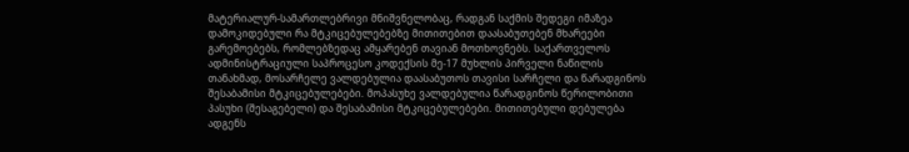მატერიალურ-სამართლებრივი მნიშვნელობაც, რადგან საქმის შედეგი იმაზეა დამოკიდებული რა მტკიცებულებებზე მითითებით დაასაბუთებენ მხარეები გარემოებებს, რომლებზედაც ამყარებენ თავიან მოთხოვნებს. საქართველოს ადმინისტრაციული საპროცესო კოდექსის მე-17 მუხლის პირველი ნაწილის თანახმად, მოსარჩელე ვალდებულია დაასაბუთოს თავისი სარჩელი და წარადგინოს შესაბამისი მტკიცებულებები. მოპასუხე ვალდებულია წარადგინოს წერილობითი პასუხი (შესაგებელი) და შესაბამისი მტკიცებულებები. მითითებული დებულება ადგენს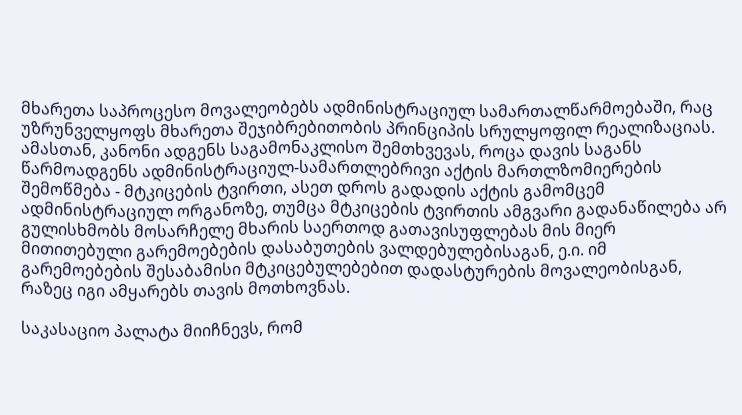მხარეთა საპროცესო მოვალეობებს ადმინისტრაციულ სამართალწარმოებაში, რაც უზრუნველყოფს მხარეთა შეჯიბრებითობის პრინციპის სრულყოფილ რეალიზაციას. ამასთან, კანონი ადგენს საგამონაკლისო შემთხვევას, როცა დავის საგანს წარმოადგენს ადმინისტრაციულ-სამართლებრივი აქტის მართლზომიერების შემოწმება - მტკიცების ტვირთი, ასეთ დროს გადადის აქტის გამომცემ ადმინისტრაციულ ორგანოზე, თუმცა მტკიცების ტვირთის ამგვარი გადანაწილება არ გულისხმობს მოსარჩელე მხარის საერთოდ გათავისუფლებას მის მიერ მითითებული გარემოებების დასაბუთების ვალდებულებისაგან, ე.ი. იმ გარემოებების შესაბამისი მტკიცებულებებით დადასტურების მოვალეობისგან, რაზეც იგი ამყარებს თავის მოთხოვნას.

საკასაციო პალატა მიიჩნევს, რომ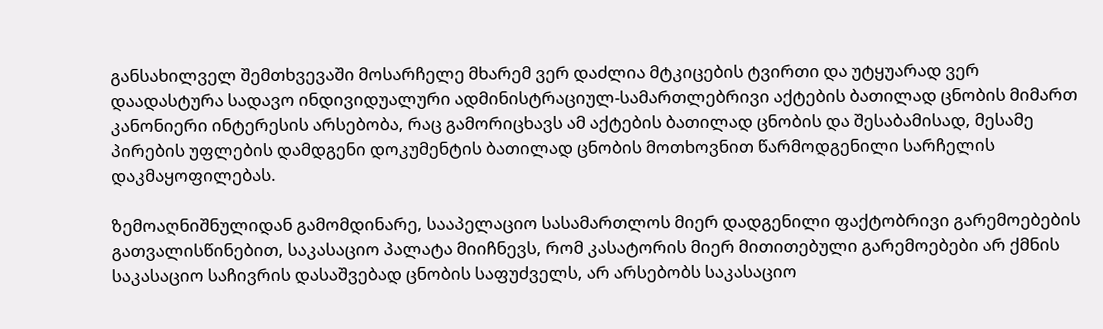განსახილველ შემთხვევაში მოსარჩელე მხარემ ვერ დაძლია მტკიცების ტვირთი და უტყუარად ვერ დაადასტურა სადავო ინდივიდუალური ადმინისტრაციულ-სამართლებრივი აქტების ბათილად ცნობის მიმართ კანონიერი ინტერესის არსებობა, რაც გამორიცხავს ამ აქტების ბათილად ცნობის და შესაბამისად, მესამე პირების უფლების დამდგენი დოკუმენტის ბათილად ცნობის მოთხოვნით წარმოდგენილი სარჩელის დაკმაყოფილებას.

ზემოაღნიშნულიდან გამომდინარე, სააპელაციო სასამართლოს მიერ დადგენილი ფაქტობრივი გარემოებების გათვალისწინებით, საკასაციო პალატა მიიჩნევს, რომ კასატორის მიერ მითითებული გარემოებები არ ქმნის საკასაციო საჩივრის დასაშვებად ცნობის საფუძველს, არ არსებობს საკასაციო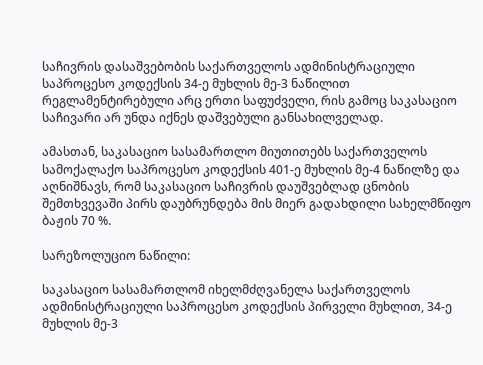საჩივრის დასაშვებობის საქართველოს ადმინისტრაციული საპროცესო კოდექსის 34-ე მუხლის მე-3 ნაწილით რეგლამენტირებული არც ერთი საფუძველი, რის გამოც საკასაციო საჩივარი არ უნდა იქნეს დაშვებული განსახილველად.

ამასთან, საკასაციო სასამართლო მიუთითებს საქართველოს სამოქალაქო საპროცესო კოდექსის 401-ე მუხლის მე-4 ნაწილზე და აღნიშნავს, რომ საკასაციო საჩივრის დაუშვებლად ცნობის შემთხვევაში პირს დაუბრუნდება მის მიერ გადახდილი სახელმწიფო ბაჟის 70 %.

სარეზოლუციო ნაწილი:

საკასაციო სასამართლომ იხელმძღვანელა საქართველოს ადმინისტრაციული საპროცესო კოდექსის პირველი მუხლით, 34-ე მუხლის მე-3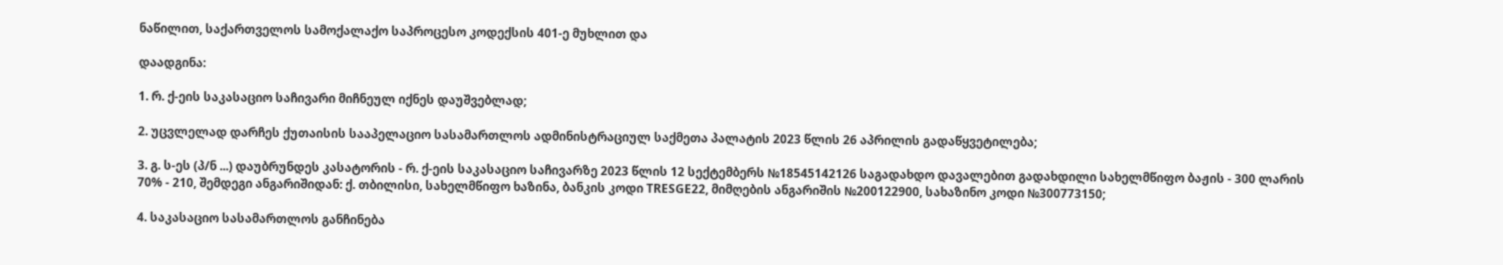ნაწილით, საქართველოს სამოქალაქო საპროცესო კოდექსის 401-ე მუხლით და

დაადგინა:

1. რ. ქ-ეის საკასაციო საჩივარი მიჩნეულ იქნეს დაუშვებლად;

2. უცვლელად დარჩეს ქუთაისის სააპელაციო სასამართლოს ადმინისტრაციულ საქმეთა პალატის 2023 წლის 26 აპრილის გადაწყვეტილება;

3. გ. ს-ეს (პ/ნ ...) დაუბრუნდეს კასატორის - რ. ქ-ეის საკასაციო საჩივარზე 2023 წლის 12 სექტემბერს №18545142126 საგადახდო დავალებით გადახდილი სახელმწიფო ბაჟის - 300 ლარის 70% - 210, შემდეგი ანგარიშიდან: ქ. თბილისი, სახელმწიფო ხაზინა, ბანკის კოდი TRESGE22, მიმღების ანგარიშის №200122900, სახაზინო კოდი №300773150;

4. საკასაციო სასამართლოს განჩინება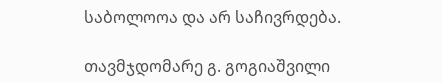საბოლოოა და არ საჩივრდება.

თავმჯდომარე გ. გოგიაშვილი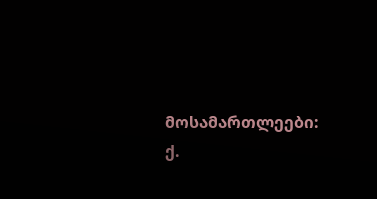მოსამართლეები: ქ.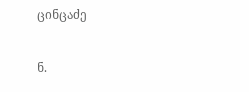ცინცაძე

ნ.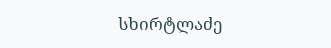სხირტლაძე